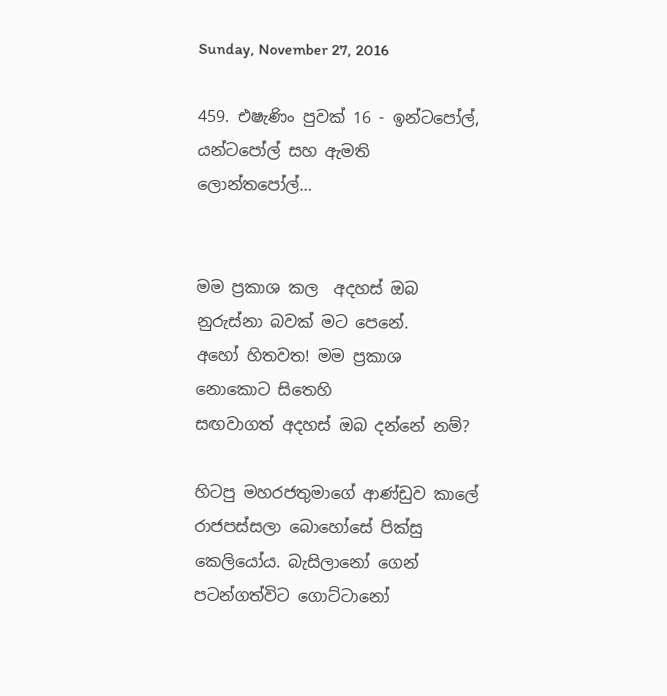Sunday, November 27, 2016

459. එෂැණිං පුවක් 16 - ඉන්ටපෝල්, යන්ටපෝල් සහ ඇමති ලොන්තපෝල්…


මම ප්‍රකාශ කල  අදහස් ඔබ නුරුස්නා බවක් මට පෙනේ.
අහෝ හිතවත! මම ප්‍රකාශ නොකොට සිතෙහි
සඟවාගත් අදහස් ඔබ දන්නේ නම්?

හිටපු මහරජතුමාගේ ආණ්ඩුව කාලේ රාජපස්සලා බොහෝසේ පික්සු කෙලියෝය. බැසිලානෝ ගෙන් පටන්ගත්විට ගොට්ටානෝ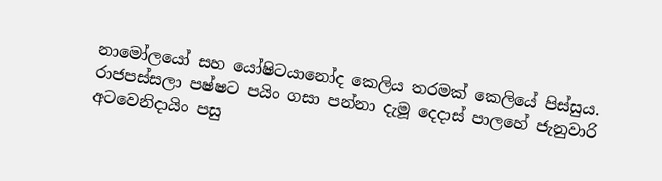නාමෝලයෝ සහ යෝෂිටයානෝද කෙලිය තරමක් කෙලියේ පිස්සුය. රාජපස්සලා පෂ්ෂට පයිං ගසා පන්නා දැමූ දෙදාස් පාලහේ ජැනුවාරි අටවෙනිදායිං පසු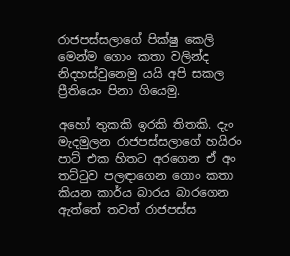රාජපස්සලාගේ පික්ෂු කෙලි මෙන්ම ගොං කතා වලින්ද නිදහස්වුනෙමු යයි අපි සකල ප්‍රීතියෙං පිනා ගියෙමු.

අහෝ තුකකි ඉරකි තිතකි. දැං මැදමුලන රාජපස්සලාගේ හයිරං පාට් එක හිතට අරගෙන ඒ අං තට්ටුව පලඳාගෙන ගොං කතා කියන කාර්ය බාරය බාරගෙන ඇත්තේ තවත් රාජපස්ස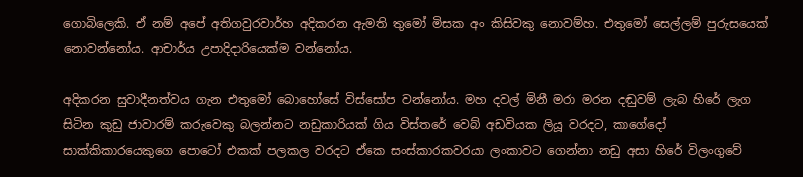ගොබිලෙකි. ඒ නම් අපේ අතිගවුරවාර්හ අදිකරන ඇමති තුමෝ මිසක අං කිසිවකු නොවම්හ. එතුමෝ සෙල්ලම් පුරුසයෙක් නොවන්නෝය. ආචාර්ය උපාදිදාරියෙක්ම වන්නෝය.

අදිකරන සුවාදීනත්වය ගැන එතුමෝ බොහෝසේ විස්සෝප වන්නෝය. මහ දවල් මිනී මරා මරන දඬුවම් ලැබ හිරේ ලැග සිටින කුඩු ජාවාරම් කරුවෙකු බලන්නට නඩුකාරියක් ගිය විස්තරේ වෙබ් අඩවියක ලියූ වරදට, කාගේදෝ සාක්කිකාරයෙකුගෙ පොටෝ එකක් පලකල වරදට ඒකෙ සංස්කාරකවරයා ලංකාවට ගෙන්නා නඩු අසා හිරේ විලංගුවේ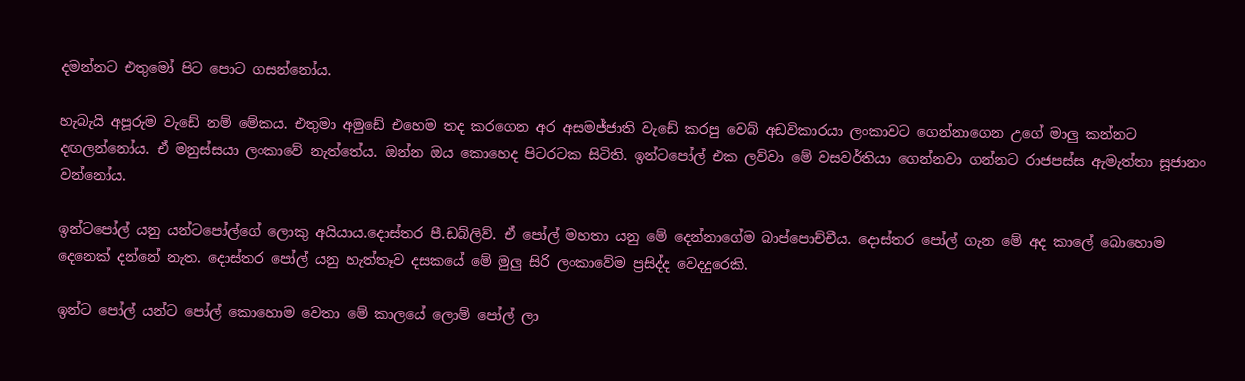දමන්නට එතුමෝ පිට පොට ගසන්නෝය.

හැබැයි අපූරුම වැඩේ නම් මේකය. එතුමා අමුඩේ එහෙම තද කරගෙන අර අසමජ්ජාති වැඩේ කරපු වෙබ් අඩවිකාරයා ලංකාවට ගෙන්නාගෙන උගේ මාලු කන්නට දඟලන්නෝය. ඒ මනුස්සයා ලංකාවේ නැත්තේය. ඔන්න ඔය කොහෙද පිටරටක සිටිති. ඉන්ටපෝල් එක ලව්වා මේ වසවර්තියා ගෙන්නවා ගන්නට රාජපස්ස ඇමැත්තා සූජානං වන්නෝය.

ඉන්ටපෝල් යනු යන්ටපෝල්ගේ ලොකු අයියාය.දොස්තර පී.ඩබ්ලිව්. ඒ පෝල් මහතා යනු මේ දෙන්නාගේම බාප්පොච්චීය. දොස්තර පෝල් ගැන මේ අද කාලේ බොහොම දෙනෙක් දන්නේ නැත. දොස්තර පෝල් යනු හැත්තෑව දසකයේ මේ මුලු සිරි ලංකාවේම ප්‍රසිද්ද වෙදදුරෙකි.

ඉන්ට පෝල් යන්ට පෝල් කොහොම වෙතා මේ කාලයේ ලොම් පෝල් ලා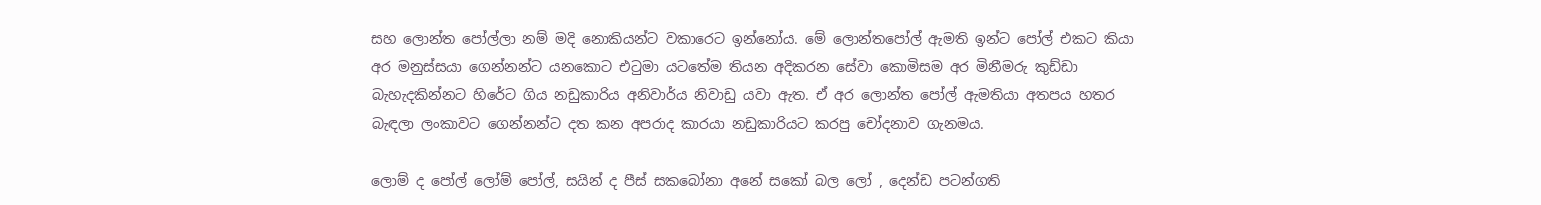සහ ලොන්ත පෝල්ලා නම් මදි නොකියන්ට වකාරෙට ඉන්නෝය. මේ ලොන්තපෝල් ඇමති ඉන්ට පෝල් එකට කියා අර මනුස්සයා ගෙන්නන්ට යනකොට එටුමා යටතේම තියන අදිකරන සේවා කොමිසම අර මිනීමරු කුඩ්ඩා බැහැදකින්නට හිරේට ගිය නඩුකාරිය අනිවාර්ය නිවාඩු යවා ඇත. ඒ අර ලොන්ත පෝල් ඇමතියා අතපය හතර බැඳලා ලංකාවට ගෙන්නන්ට දත කන අපරාද කාරයා නඩුකාරියට කරපු චෝදනාව ගැනමය.

ලොම් ද පෝල් ලෝම් පෝල්, සයින් ද පීස් සකබෝනා අනේ සකෝ බල ලෝ , දෙන්ඩ පටන්ගති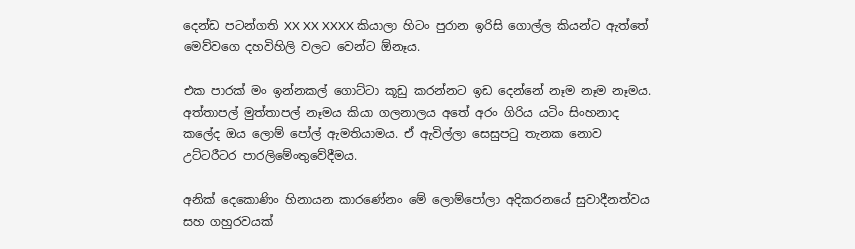දෙන්ඩ පටන්ගති XX XX XXXX කියාලා හිටං පුරාන ඉරිසි ගොල්ල කියන්ට ඇත්තේ මෙව්වගෙ දහවිහිලි වලට වෙන්ට ඕනෑය.

එක පාරක් මං ඉන්නකල් ගොට්ටා කූඩු කරන්නට ඉඩ දෙන්නේ නෑම නෑම නෑමය. අත්තාපල් මුත්තාපල් නෑමය කියා ගලනාලය අතේ අරං ගිරිය යටිං සිංහනාද කලේද ඔය ලොම් පෝල් ඇමතියාමය. ඒ ඇවිල්ලා සෙසුපටු තැනක නොව උට්ටරීටර පාරලිමේංතුවේදීමය.

අනික් දෙකොණිං හිනායන කාරණේනං මේ ලොම්පෝලා අදිකරනයේ සුවාදීනත්වය සහ ගහුරවයක්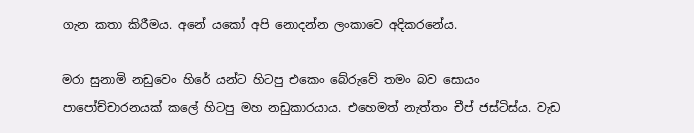ගැන කතා කිරීමය. අනේ යකෝ අපි නොදන්න ලංකාවෙ අදිකරනේය.

මරා සුනාමි නඩුවෙං හිරේ යන්ට හිටපු එකෙං බේරුවේ තමං බව සොයං පාපෝච්චාරනයක් කලේ හිටපු මහ නඩුකාරයාය. එහෙමත් නැත්තං චීප් ජස්ටිස්ය. වැඩ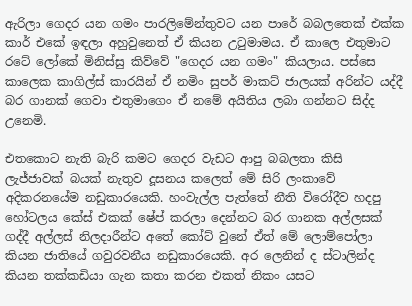ඇරිලා ගෙදර යන ගමං පාරලිමේන්තුවට යන පාරේ බබලතෙක් එක්ක කාර් එකේ ඉඳලා අහුවුනෙත් ඒ කියන උටුමාමය. ඒ කාලෙ එතුමාට රටේ ලෝකේ මිනිස්සු කිව්වේ "ගෙදර යන ගමං" කියලාය. පස්සෙ කාලෙක කාගිල්ස් කාරයින් ඒ නමිං සුපර් මාකට් ජාලයක් අරින්ට යද්දී බර ගානක් ගෙවා එතුමාගෙං ඒ නමේ අයිතිය ලබා ගන්නට සිද්ද උනෙමි.

එතකොට නැති බැරි කමට ගෙදර වැඩට ආපු බබලතා කිසි ලැජ්ජාවක් බයක් නැතුව දූසනය කලෙත් මේ සිරි ලංකාවේ අදිකරනයේම නඩුකාරයෙකි. හංවැල්ල පැත්තේ නීති විරෝදීව හදපු හෝටලය කේස් එකක් ෂේප් කරලා දෙන්නට බර ගානක අල්ලසක් ගද්දී අල්ලස් නිලදාරීන්ට අතේ කෝට් වුනේ ඒත් මේ ලොම්පෝලා කියන ජාතියේ ගවුරවනීය නඩුකාරයෙකි. අර ලෙනින් ද ස්ටාලින්ද කියන තක්කඩියා ගැන කතා කරන එකත් නිකං යසට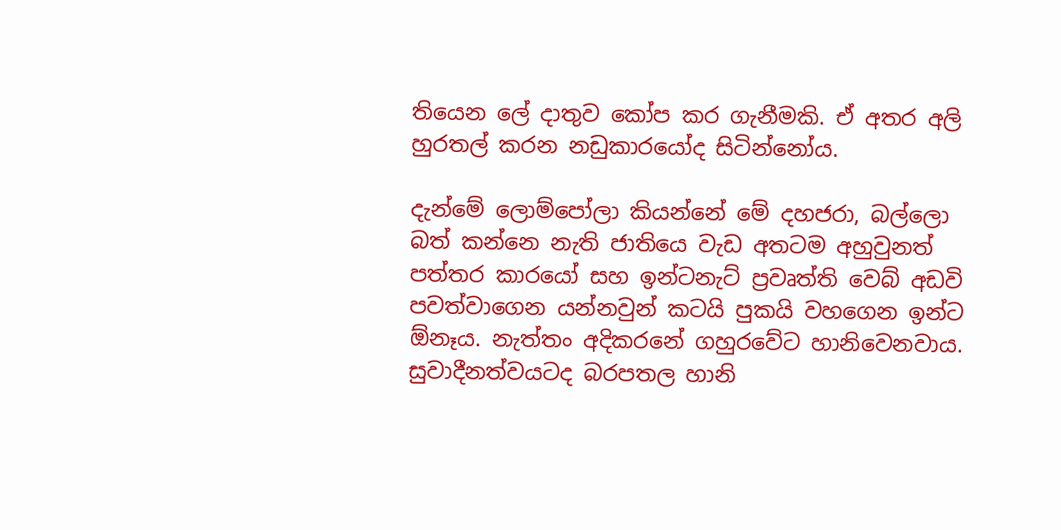තියෙන ලේ දාතුව කෝප කර ගැනීමකි. ඒ අතර අලි හුරතල් කරන නඩුකාරයෝද සිටින්නෝය.

දැන්මේ ලොම්පෝලා කියන්නේ මේ දහජරා, බල්ලො බත් කන්නෙ නැති ජාතියෙ වැඩ අතටම අහුවුනත් පත්තර කාරයෝ සහ ඉන්ටනැට් ප්‍රවෘත්ති වෙබ් අඩවි පවත්වාගෙන යන්නවුන් කටයි පුකයි වහගෙන ඉන්ට ඕනෑය. නැත්තං අදිකරනේ ගහුරවේට හානිවෙනවාය. සුවාදීනත්වයටද බරපතල හානි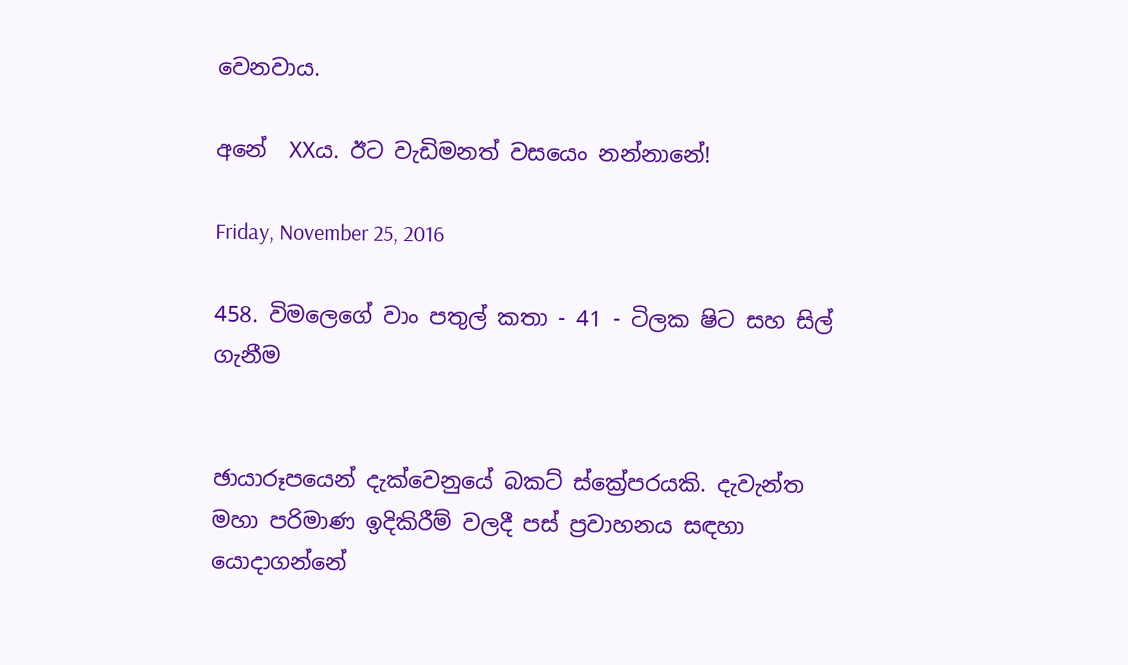වෙනවාය.

අනේ  XXය. ඊට වැඩිමනත් වසයෙං නන්නානේ!

Friday, November 25, 2016

458. විමලෙගේ වාං පතුල් කතා - 41 - ටිලක ෂිට සහ සිල් ගැනීම


ඡායාරූපයෙන් දැක්වෙනුයේ බකට් ස්ක්‍රේපරයකි. දැවැන්ත
මහා පරිමාණ ඉදිකිරීම් වලදී පස් ප්‍රවාහනය සඳහා
යොදාගන්නේ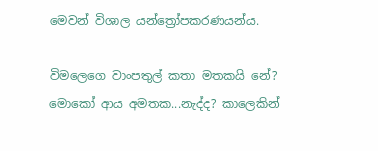මෙවන් විශාල යන්ත්‍රෝපකරණයන්ය.

විමලෙගෙ වාංපතුල් කතා මතකයි නේ? මොකෝ ආය අමතක...නැද්ද? කාලෙකින්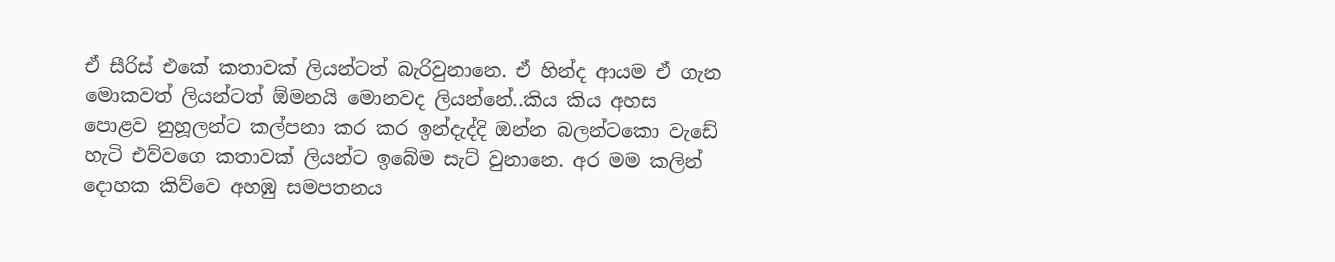ඒ සීරිස් එකේ කතාවක් ලියන්ටත් බැරිවුනානෙ. ඒ හින්ද ආයම ඒ ගැන මොකවත් ලියන්ටත් ඕමනයි මොනවද ලියන්නේ..කිය කිය අහස පොළව නුහූලන්ට කල්පනා කර කර ඉන්දැද්දි ඔන්න බලන්ටකො වැඩේ හැටි එව්වගෙ කතාවක් ලියන්ට ඉබේම සැට් වුනානෙ. අර මම කලින් දොහක කිව්වෙ අහඹු සමපතනය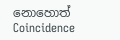නොහොත් Coincidence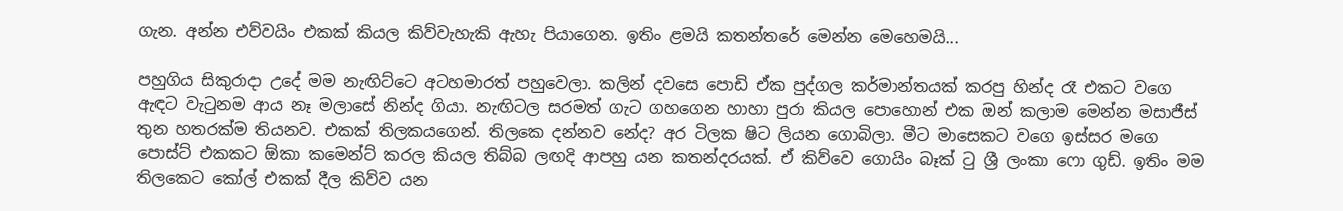ගැන. අන්න එව්වයිං එකක් කියල කිව්වැහැකි ඇහැ පියාගෙන. ඉතිං ළමයි කතන්තරේ මෙන්න මෙහෙමයි...

පහුගිය සිකුරාදා උදේ මම නැඟිට්ටෙ අටහමාරත් පහුවෙලා. කලින් දවසෙ පොඩි ඒක පුද්ගල කර්මාන්තයක් කරපු හින්ද රෑ එකට වගෙ ඇඳට වැටුනම ආය නෑ මලාසේ නින්ද ගියා. නැඟිටල සරමත් ගැට ගහගෙන හාහා පුරා කියල පොහොන් එක ඔන් කලාම මෙන්න මසාජීස් තුන හතරක්ම තියනව. එකක් තිලකයගෙන්. තිලකෙ දන්නව නේද? අර ටිලක ෂිට ලියන ගොබිලා. මීට මාසෙකට වගෙ ඉස්සර මගෙ පොස්ට් එකකට ඕකා කමෙන්ට් කරල කියල තිබ්බ ලඟදි ආපහු යන කතන්දරයක්. ඒ කිව්වෙ ගොයිං බෑක් ටු ශ්‍රී ලංකා ෆො ගුඩ්. ඉතිං මම තිලකෙට කෝල් එකක් දීල කිව්ව යන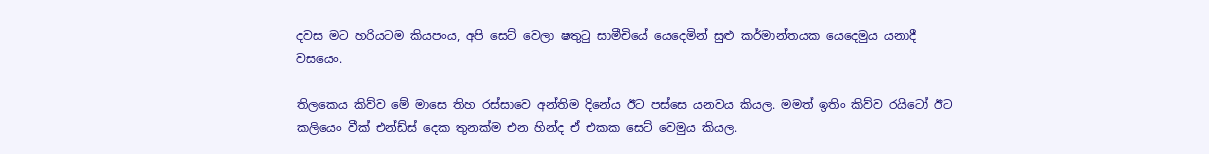දවස මට හරියටම කියපංය, අපි සෙට් වෙලා ෂතුටු සාමීචියේ යෙදෙමින් සුළු කර්මාන්තයක යෙදෙමුය යනාදී වසයෙං.

තිලකෙය කිව්ව මේ මාසෙ තිහ රස්සාවෙ අන්තිම දිනේය ඊට පස්සෙ යනවය කියල. මමත් ඉතිං කිව්ව රයිටෝ ඊට කලියෙං වීක් එන්ඩ්ස් දෙක තුනක්ම එන හින්ද ඒ එකක සෙට් වෙමුය කියල.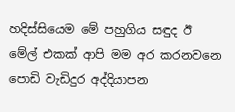හදිස්සියෙම මේ පහුගිය සඳුද ඊ මේල් එකක් ආපි මම අර කරනවනෙ පොඩි වැඩිදුර අද්දියාපන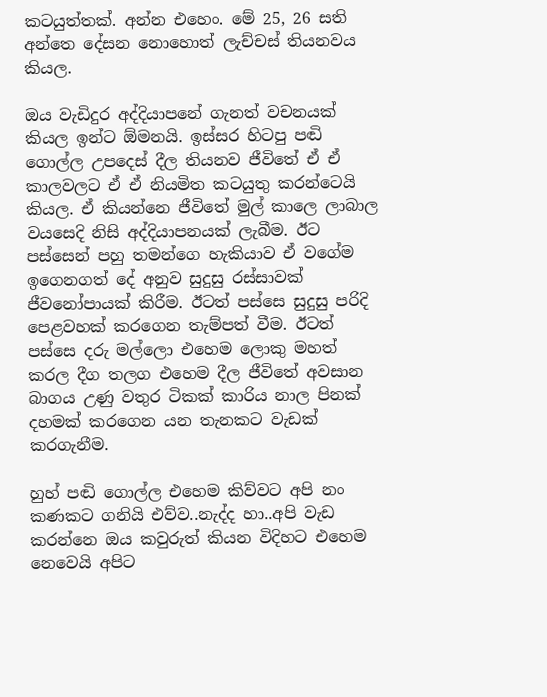කටයුත්තක්. අන්න එහෙං. මේ 25, 26 සති අන්තෙ දේසන නොහොත් ලැච්චස් තියනවය කියල.

ඔය වැඩිදුර අද්දියාපනේ ගැනත් වචනයක් කියල ඉන්ට ඕමනයි. ඉස්සර හිටපු පඬි ගොල්ල උපදෙස් දීල තියනව ජීවිතේ ඒ ඒ කාලවලට ඒ ඒ නියමිත කටයුතු කරන්ටෙයි කියල. ඒ කියන්නෙ ජීවිතේ මුල් කාලෙ ලාබාල වයසෙදි නිසි අද්දියාපනයක් ලැබීම. ඊට පස්සෙන් පහු තමන්ගෙ හැකියාව ඒ වගේම ඉගෙනගත් දේ අනුව සුදුසු රස්සාවක් ජීවනෝපායක් කිරීම. ඊටත් පස්සෙ සුදුසු පරිදි පෙළවහක් කරගෙන තැම්පත් වීම. ඊටත් පස්සෙ දරු මල්ලො එහෙම ලොකු මහත් කරල දීග තලග එහෙම දීල ජීවිතේ අවසාන බාගය උණු වතුර ටිකක් කාරිය නාල පිනක් දහමක් කරගෙන යන තැනකට වැඩක් කරගැනීම.

හුහ් පඬි ගොල්ල එහෙම කිව්වට අපි නං කණකට ගනියි එව්ව..නැද්ද හා..අපි වැඩ කරන්නෙ ඔය කවුරුත් කියන විදිහට එහෙම නෙවෙයි අපිට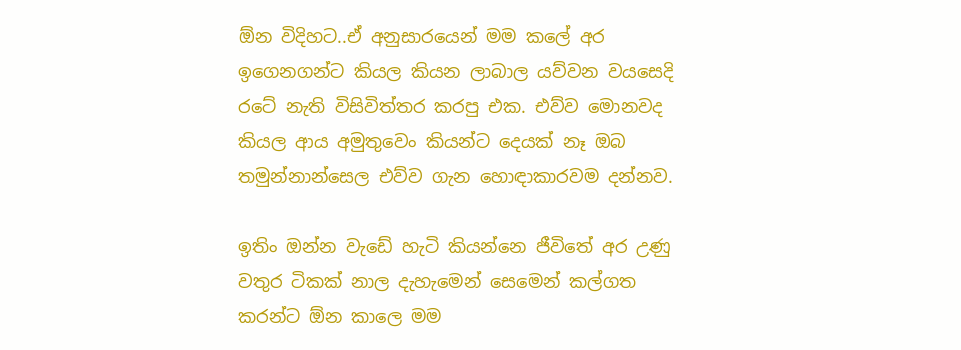ඕන විදිහට..ඒ අනුසාරයෙන් මම කලේ අර ඉගෙනගන්ට කියල කියන ලාබාල යව්වන වයසෙදි රටේ නැති විසිවිත්තර කරපු එක. එව්ව මොනවද කියල ආය අමුතුවෙං කියන්ට දෙයක් නෑ ඔබ තමුන්නාන්සෙල එව්ව ගැන හොඳාකාරවම දන්නව.

ඉතිං ඔන්න වැඩේ හැටි කියන්නෙ ජීවිතේ අර උණු වතුර ටිකක් නාල දැහැමෙන් සෙමෙන් කල්ගත කරන්ට ඕන කාලෙ මම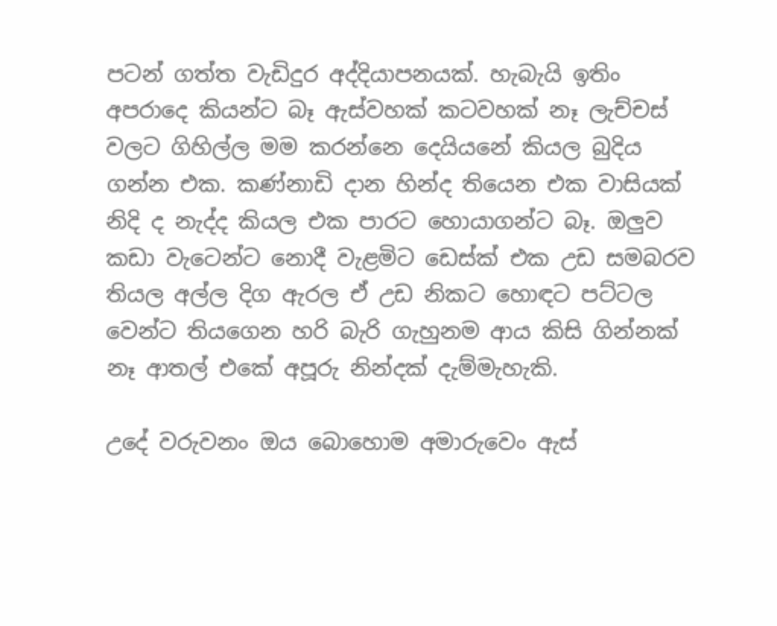පටන් ගත්ත වැඩිදුර අද්දියාපනයක්. හැබැයි ඉතිං අපරාදෙ කියන්ට බෑ ඇස්වහක් කටවහක් නෑ ලැච්චස් වලට ගිහිල්ල මම කරන්නෙ දෙයියනේ කියල බුදිය ගන්න එක. කණ්නාඩි දාන හින්ද තියෙන එක වාසියක් නිදි ද නැද්ද කියල එක පාරට හොයාගන්ට බෑ. ඔලුව කඩා වැටෙන්ට නොදී වැළමිට ඩෙස්ක් එක උඩ සමබරව තියල අල්ල දිග ඇරල ඒ උඩ නිකට හොඳට පට්ටල වෙන්ට තියගෙන හරි බැරි ගැහුනම ආය කිසි ගින්නක් නෑ ආතල් එකේ අපූරු නින්දක් දැම්මැහැකි.

උදේ වරුවනං ඔය බොහොම අමාරුවෙං ඇස්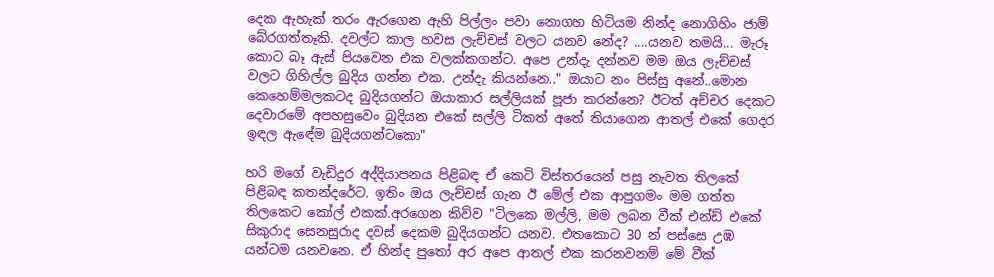දෙක ඇහැක් තරං ඇරගෙන ඇහි පිල්ලං පවා නොගහ හිටියම නින්ද නොගිහිං ජාම් බේරගත්තෑකි. දවල්ට කාල හවස ලැච්චස් වලට යනව නේද? ....යනව තමයි... මැරූ කොට බෑ ඇස් පියවෙන එක වලක්කගන්ට. අපෙ උන්දැ දන්නව මම ඔය ලැච්චස් වලට ගිහිල්ල බුදිය ගන්න එක. උන්දැ කියන්නෙ.." ඔයාට නං පිස්සු අනේ..මොන කෙහෙම්මලකටද බුදියගන්ට ඔයාකාර සල්ලියක් පූජා කරන්නෙ? ඊටත් අච්චර දෙකට දෙවාරමේ අපහසුවෙං බුදියන එකේ සල්ලි ටිකත් අතේ තියාගෙන ආතල් එකේ ගෙදර ඉඳල ඇඳේම බුදියගන්ටකො"

හරි මගේ වැඩිදුර අද්දියාපනය පිළිබඳ ඒ කෙටි විස්තරයෙන් පසු නැවත තිලකේ පිළිබඳ කතන්දරේට. ඉතිං ඔය ලැච්චස් ගැන ඊ මේල් එක ආපුගමං මම ගත්ත තිලකෙට කෝල් එකක්.අරගෙන කිව්ව "ටිලකෙ මල්ලි, මම ලබන වීක් එන්ඩ් එකේ සිකුරාද සෙනසුරාද දවස් දෙකම බුදියගන්ට යනව. එතකොට 30 න් පස්සෙ උඹ යන්ටම යනවනෙ. ඒ හින්ද පුතෝ අර අපෙ ආතල් එක කරනවනම් මේ වීක්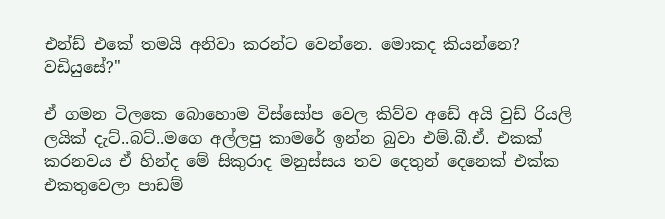එන්ඩ් එකේ තමයි අනිවා කරන්ට වෙන්නෙ. මොකද කියන්නෙ? වඩියුසේ?"

ඒ ගමන ටිලකෙ බොහොම විස්සෝප වෙල කිව්ව අඩේ අයි වුඩ් රියලි ලයික් දැට්..බට්..මගෙ අල්ලපු කාමරේ ඉන්න බුවා එම්.බී.ඒ. එකක් කරනවය ඒ හින්ද මේ සිකුරාද මනුස්සය තව දෙතුන් දෙනෙක් එක්ක එකතුවෙලා පාඩම්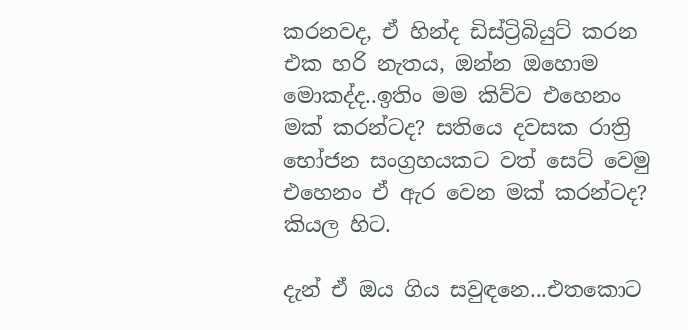කරනවද, ඒ හින්ද ඩිස්ට්‍රිබියුට් කරන එක හරි නැතය, ඔන්න ඔහොම මොකද්ද..ඉතිං මම කිව්ව එහෙනං මක් කරන්ටද? සතියෙ දවසක රාත්‍රි භෝජන සංග්‍රහයකට වත් සෙට් වෙමු එහෙනං ඒ ඇර වෙන මක් කරන්ටද? කියල හිට.

දැන් ඒ ඔය ගිය සවුඳනෙ...එතකොට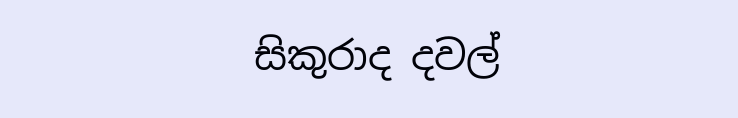සිකුරාද දවල්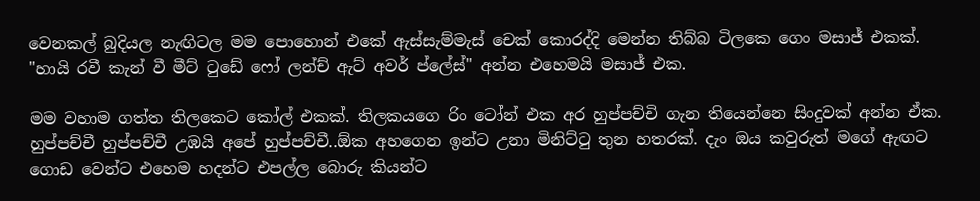වෙනකල් බුදියල නැඟිටල මම පොහොන් එකේ ඇස්සැම්මැස් චෙක් කොරද්දි මෙන්න තිබ්බ ටිලකෙ ගෙං මසාජ් එකක්. "හායි රවී කැන් වී මීට් ටුඩේ ෆෝ ලන්ච් ඇට් අවර් ප්ලේස්" අන්න එහෙමයි මසාජ් එක.

මම වහාම ගත්ත තිලකෙට කෝල් එකක්. තිලකයගෙ රිං ටෝන් එක අර හුප්පච්චි ගැන තියෙන්නෙ සිංදුවක් අන්න ඒක. හුප්පච්චී හුප්පච්චී උඹයි අපේ හුප්පච්චී..ඕක අහගෙන ඉන්ට උනා මිනිට්ටු තුන හතරක්. දැං ඔය කවුරුත් මගේ ඇඟට ගොඩ වෙන්ට එහෙම හදන්ට එපල්ල බොරු කියන්ට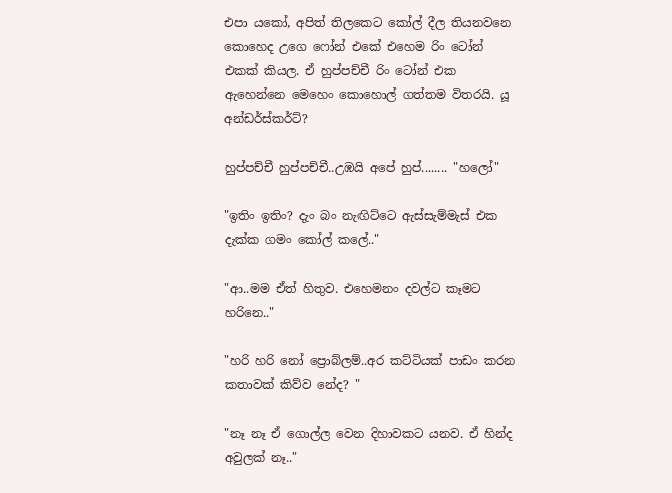එපා යකෝ, අපිත් තිලකෙට කෝල් දීල තියනවනෙ කොහෙද උගෙ ෆෝන් එකේ එහෙම රිං ටෝන් එකක් කියල. ඒ හුප්පච්චී රිං ටෝන් එක ඇහෙන්නෙ මෙහෙං කොහොල් ගත්තම විතරයි. යූ අන්ඩර්ස්කර්ට්?

හුප්පච්චී හුප්පච්චී..උඹයි අපේ හුප්........ "හලෝ"

"ඉතිං ඉතිං? දැං බං නැඟිට්ටෙ ඇස්සැම්මැස් එක දැක්ක ගමං කෝල් කලේ.."

"ආ..මම ඒත් හිතුව. එහෙමනං දවල්ට කෑමට හරිනෙ.."

"හරි හරි නෝ ප්‍රොබ්ලම්..අර කට්ටියක් පාඩං කරන කතාවක් කිව්ව නේද? "

"නෑ නෑ ඒ ගොල්ල වෙන දිහාවකට යනව. ඒ හින්ද අවුලක් නෑ.."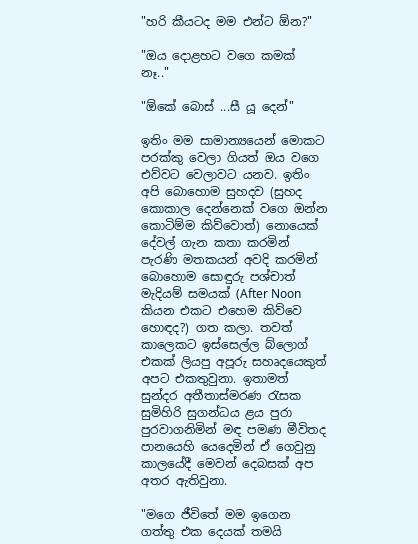"හරි කීයටද මම එන්ට ඕන?"

"ඔය දොළහට වගෙ කමක් නෑ.."

"ඕකේ බොස් ...සී යූ දෙන්"

ඉතිං මම සාමාන්‍යයෙන් මොකට පරක්කු වෙලා ගියත් ඔය වගෙ එව්වට වෙලාවට යනව. ඉතිං අපි බොහොම සුහදව (සුහද කොකාල දෙන්නෙක් වගෙ ඔන්න කොටිම්ම කිව්වොත්) නොයෙක් දේවල් ගැන කතා කරමින් පැරණි මතකයන් අවදි කරමින් බොහොම සොඳුරු පශ්චාත් මැදියම් සමයක් (After Noon කියන එකට එහෙම කිව්වෙ හොඳද?) ගත කලා. තවත් කාලෙකට ඉස්සෙල්ල බ්ලොග් එකක් ලියපු අපූරු සහෘදයෙකුත් අපට එකතුවුනා. ඉතාමත් සුන්දර අතීතාස්මරණ රැසක සුමිහිරි සුගන්ධය ළය පුරා පුරවාගනිමින් මඳ පමණ මීවිතද පානයෙහි යෙදෙමින් ඒ ගෙවුනු කාලයේදී මෙවන් දෙබසක් අප අතර ඇතිවුනා.

"මගෙ ජීවිතේ මම ඉගෙන ගත්තු එක දෙයක් තමයි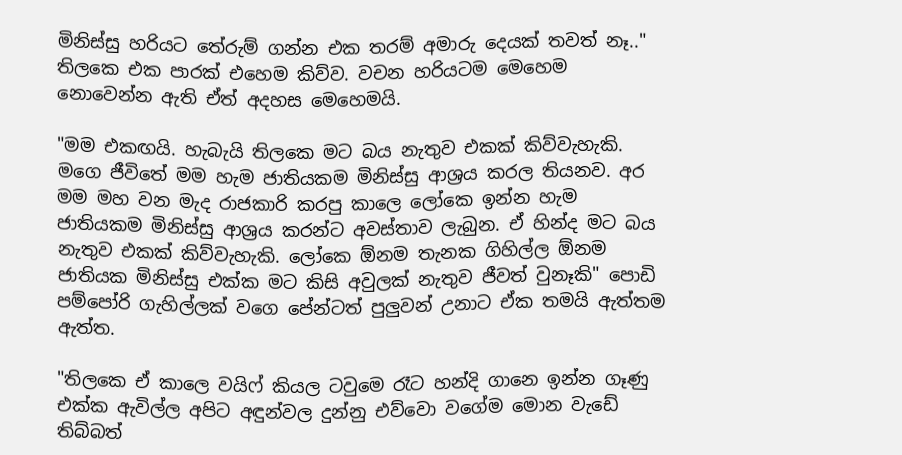මිනිස්සු හරියට තේරුම් ගන්න එක තරම් අමාරු දෙයක් තවත් නෑ.." තිලකෙ එක පාරක් එහෙම කිව්ව. වචන හරියටම මෙහෙම නොවෙන්න ඇති ඒත් අදහස මෙහෙමයි.

"මම එකඟයි. හැබැයි තිලකෙ මට බය නැතුව එකක් කිව්වැහැකි. මගෙ ජීවිතේ මම හැම ජාතියකම මිනිස්සු ආශ්‍රය කරල තියනව. අර මම මහ වන මැද රාජකාරි කරපු කාලෙ ලෝකෙ ඉන්න හැම ජාතියකම මිනිස්සු ආශ්‍රය කරන්ට අවස්තාව ලැබුන. ඒ හින්ද මට බය නැතුව එකක් කිව්වැහැකි. ලෝකෙ ඕනම තැනක ගිහිල්ල ඕනම ජාතියක මිනිස්සු එක්ක මට කිසි අවුලක් නැතුව ජීවත් වුනෑකි" පොඩි පම්පෝරි ගැහිල්ලක් වගෙ පේන්ටත් පුලුවන් උනාට ඒක තමයි ඇත්තම ඇත්ත.

"තිලකෙ ඒ කාලෙ වයිෆ් කියල ටවුමෙ රෑට හන්දි ගානෙ ඉන්න ගෑණු එක්ක ඇවිල්ල අපිට අඳුන්වල දුන්නු එව්වො වගේම මොන වැඩේ තිබ්බත්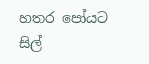හතර පෝයට සිල්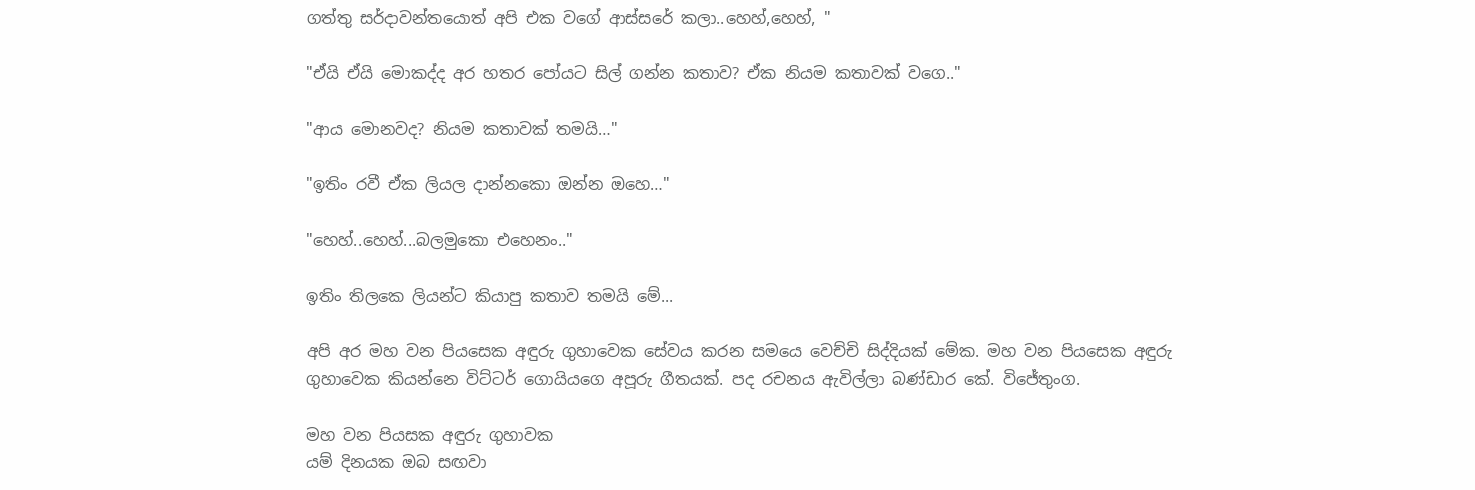ගත්තු සර්දාවන්තයොත් අපි එක වගේ ආස්සරේ කලා..හෙහ්,හෙහ්, "

"ඒයි ඒයි මොකද්ද අර හතර පෝයට සිල් ගන්න කතාව? ඒක නියම කතාවක් වගෙ.."

"ආය මොනවද? නියම කතාවක් තමයි…"

"ඉතිං රවී ඒක ලියල දාන්නකො ඔන්න ඔහෙ…"

"හෙහ්..හෙහ්...බලමුකො එහෙනං.."

ඉතිං තිලකෙ ලියන්ට කියාපු කතාව තමයි මේ...

අපි අර මහ වන පියසෙක අඳුරු ගුහාවෙක සේවය කරන සමයෙ වෙච්චි සිද්දියක් මේක. මහ වන පියසෙක අඳුරු ගුහාවෙක කියන්නෙ විට්ටර් ගොයියගෙ අපූරු ගීතයක්. පද රචනය ඇවිල්ලා බණ්ඩාර කේ. විජේතුංග.

මහ වන පියසක අඳුරු ගුහාවක
යම් දිනයක ඔබ සඟවා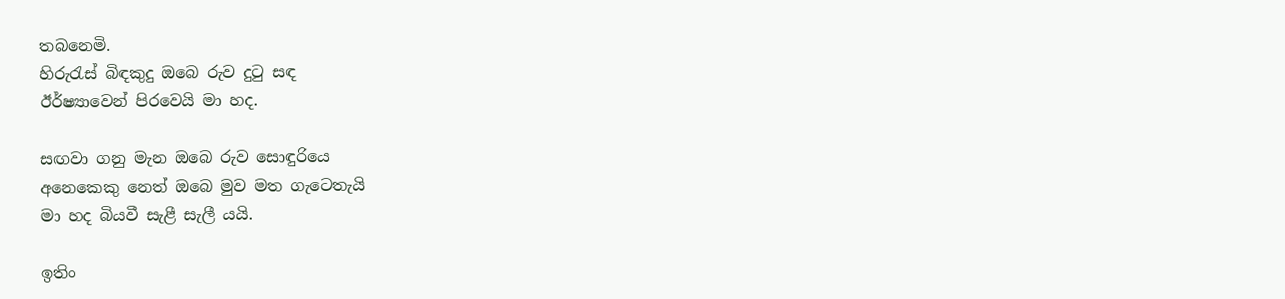තබනෙමි.
හිරුරැස් බිඳකුදු ඔබෙ රුව දුටු සඳ
ඊර්ෂ්‍යාවෙන් පිරවෙයි මා හද.

සඟවා ගනු මැන ඔබෙ රුව සොඳුරියෙ
අනෙකෙකු නෙත් ඔබෙ මුව මත ගැටෙතැයි
මා හද බියවී සැළී සැලී යයි.

ඉතිං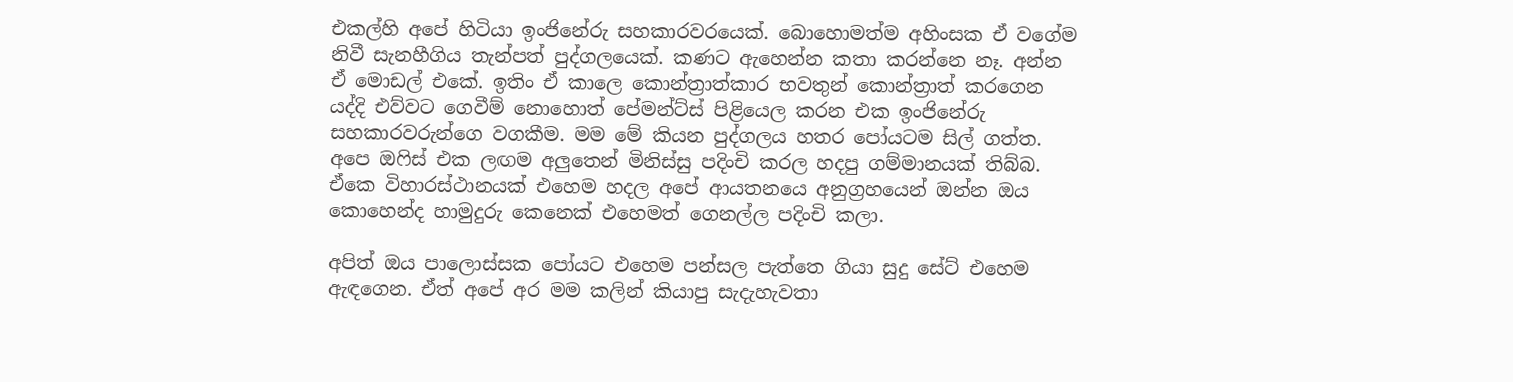එකල්හි අපේ හිටියා ඉංජිනේරු සහකාරවරයෙක්. බොහොමත්ම අහිංසක ඒ වගේම නිවී සැනහීගිය තැන්පත් පුද්ගලයෙක්. කණට ඇහෙන්න කතා කරන්නෙ නෑ. අන්න ඒ මොඩල් එකේ. ඉතිං ඒ කාලෙ කොන්ත්‍රාත්කාර භවතුන් කොන්ත්‍රාත් කරගෙන යද්දි එව්වට ගෙවීම් නොහොත් පේමන්ට්ස් පිළියෙල කරන එක ඉංජිනේරු සහකාරවරුන්ගෙ වගකීම. මම මේ කියන පුද්ගලය හතර පෝයටම සිල් ගත්ත. අපෙ ඔෆිස් එක ලඟම අලුතෙන් මිනිස්සු පදිංචි කරල හදපු ගම්මානයක් තිබ්බ. ඒකෙ විහාරස්ථානයක් එහෙම හදල අපේ ආයතනයෙ අනුග්‍රහයෙන් ඔන්න ඔය කොහෙන්ද හාමුදුරු කෙනෙක් එහෙමත් ගෙනල්ල පදිංචි කලා.

අපිත් ඔය පාලොස්සක පෝයට එහෙම පන්සල පැත්තෙ ගියා සුදු සේට් එහෙම ඇඳගෙන. ඒත් අපේ අර මම කලින් කියාපු සැදැහැවතා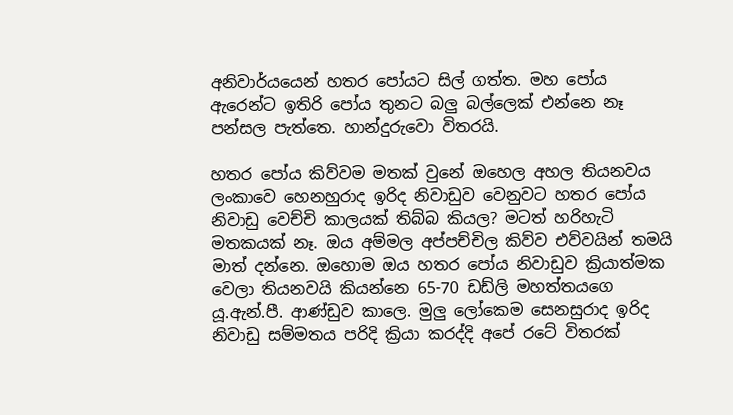අනිවාර්යයෙන් හතර පෝයට සිල් ගත්ත. මහ පෝය ඇරෙන්ට ඉතිරි පෝය තුනට බලු බල්ලෙක් එන්නෙ නෑ පන්සල පැත්තෙ. හාන්දුරුවො විතරයි.

හතර පෝය කිව්වම මතක් වුනේ ඔහෙල අහල තියනවය ලංකාවෙ හෙනහුරාද ඉරිද නිවාඩුව වෙනුවට හතර පෝය නිවාඩු වෙච්චි කාලයක් තිබ්බ කියල? මටත් හරිහැටි මතකයක් නෑ. ඔය අම්මල අප්පච්චිල කිව්ව එව්වයින් තමයි මාත් දන්නෙ. ඔහොම ඔය හතර පෝය නිවාඩුව ක්‍රියාත්මක වෙලා තියනවයි කියන්නෙ 65-70 ඩඩ්ලි මහත්තයගෙ යූ.ඇන්.පී. ආණ්ඩුව කාලෙ. මුලු ලෝකෙම සෙනසුරාද ඉරිද නිවාඩු සම්මතය පරිදි ක්‍රියා කරද්දි අපේ රටේ විතරක්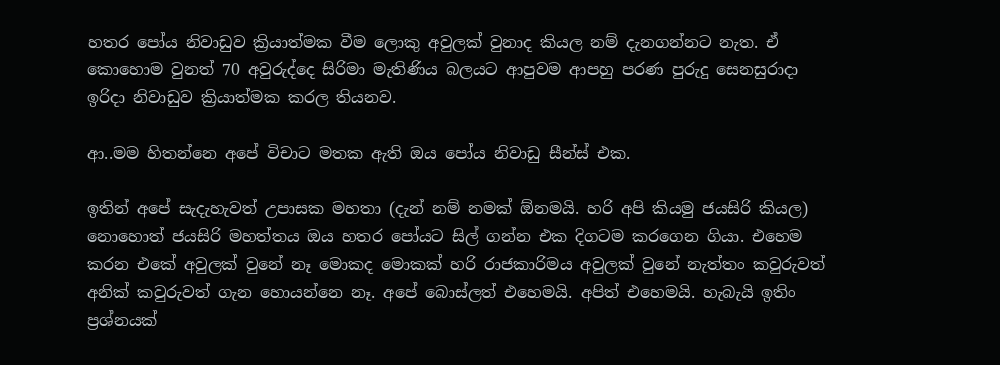හතර පෝය නිවාඩුව ක්‍රියාත්මක වීම ලොකු අවුලක් වුනාද කියල නම් දැනගන්නට නැත. ඒ කොහොම වුනත් 70 අවුරුද්දෙ සිරිමා මැතිණිය බලයට ආපුවම ආපහු පරණ පුරුදු සෙනසුරාදා ඉරිදා නිවාඩුව ක්‍රියාත්මක කරල තියනව.

ආ..මම හිතන්නෙ අපේ විචාට මතක ඇති ඔය පෝය නිවාඩු සීන්ස් එක.

ඉතින් අපේ සැදැහැවත් උපාසක මහතා (දැන් නම් නමක් ඕනමයි. හරි අපි කියමු ජයසිරි කියල) නොහොත් ජයසිරි මහත්තය ඔය හතර පෝයට සිල් ගන්න එක දිගටම කරගෙන ගියා. එහෙම කරන එකේ අවුලක් වුනේ නෑ මොකද මොකක් හරි රාජකාරිමය අවුලක් වුනේ නැත්තං කවුරුවත් අනික් කවුරුවත් ගැන හොයන්නෙ නෑ. අපේ බොස්ලත් එහෙමයි. අපිත් එහෙමයි. හැබැයි ඉතිං ප්‍රශ්නයක්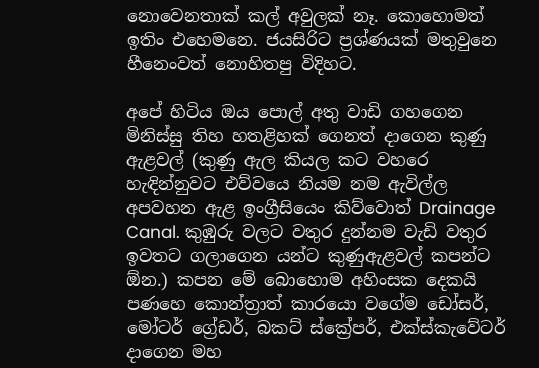නොවෙනතාක් කල් අවුලක් නෑ. කොහොමත් ඉතිං එහෙමනෙ. ජයසිරිට ප්‍රශ්ණයක් මතුවුනෙ හීනෙංවත් නොහිතපු විදිහට.

අපේ හිටිය ඔය පොල් අතු වාඩි ගහගෙන මිනිස්සු තිහ හතළිහක් ගෙනත් දාගෙන කුණු ඇළවල් (කුණු ඇල කියල කට වහරෙ හැඳින්නුවට එව්වයෙ නියම නම ඇවිල්ල අපවහන ඇළ ඉංග්‍රීසියෙං කිව්වොත් Drainage Canal. කුඹුරු වලට වතුර දුන්නම වැඩි වතුර ඉවතට ගලාගෙන යන්ට කුණුඇළවල් කපන්ට ඕන.) කපන මේ බොහොම අහිංසක දෙකයි පණහෙ කොන්ත්‍රාත් කාරයො වගේම ඩෝසර්, මෝටර් ග්‍රේඩර්, බකට් ස්ක්‍රේපර්, එක්ස්කැවේටර් දාගෙන මහ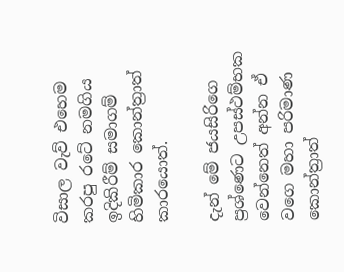විසාල වැව් එහෙම කරපු රටේ නමගිය ඉදිකිරීම් සමාගම් හිමිකාර කොන්ත්‍රාත් කාරයොත්.

දැන් මේ ජයසිරිගෙ ප්‍රශ්ණෙට උපස්ථම්භක වෙන්නෙත් අන්න ඒ වගෙ මහා පරිමාණ කොන්ත්‍රාත්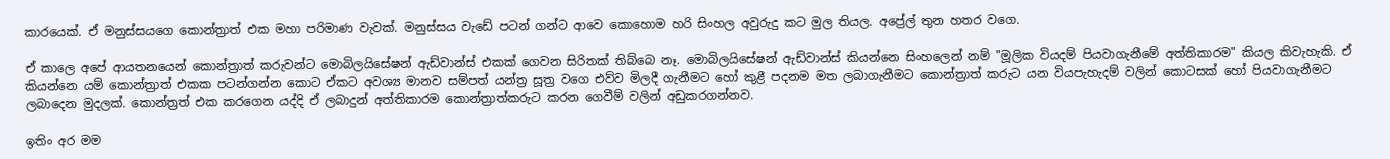කාරයෙක්. ඒ මනුස්සයගෙ කොන්ත්‍රාත් එක මහා පරිමාණ වැවක්. මනුස්සය වැඩේ පටන් ගන්ට ආවෙ කොහොම හරි සිංහල අවුරුදු කට මුල තියල. අප්‍රේල් තුන හතර වගෙ.

ඒ කාලෙ අපේ ආයතනයෙන් කොන්ත්‍රාත් කරුවන්ට මොබිලයිසේෂන් ඇඩ්වාන්ස් එකක් ගෙවන සිරිතක් තිබ්බෙ නෑ. මොබිලයිසේෂන් ඇඩ්වාන්ස් කියන්නෙ සිංහලෙන් නම් "මූලික වියදම් පියවාගැනීමේ අත්තිකාරම" කියල කිවැහැකි. ඒ කියන්නෙ යම් කොන්ත්‍රාත් එකක පටන්ගන්න කොට ඒකට අවශ්‍ය මානව සම්පත් යන්ත්‍ර සූත්‍ර වගෙ එව්ව මිලදී ගැනීමට හෝ කුළී පදනම මත ලබාගැනීමට කොන්ත්‍රාත් කරුට යන වියපැහැදම් වලින් කොටසක් හෝ පියවාගැනීමට ලබාදෙන මුදලක්. කොන්ත්‍රත් එක කරගෙන යද්දි ඒ ලබාදුන් අත්තිකාරම කොන්ත්‍රාත්කරුට කරන ගෙවීම් වලින් අඩුකරගන්නව.

ඉතිං අර මම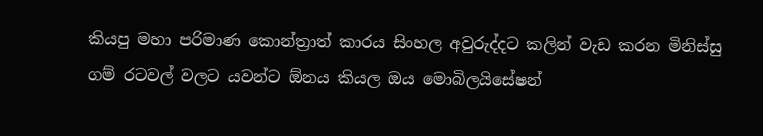කියපු මහා පරිමාණ කොන්ත්‍රාත් කාරය සිංහල අවුරුද්දට කලින් වැඩ කරන මිනිස්සු ගම් රටවල් වලට යවන්ට ඕනය කියල ඔය මොබිලයිසේෂන්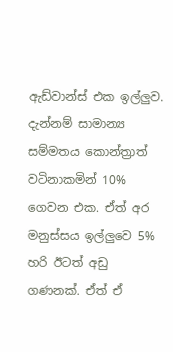ඇඩ්වාන්ස් එක ඉල්ලුව. දැන්නම් සාමාන්‍ය සම්මතය කොන්ත්‍රාත් වටිනාකමින් 10% ගෙවන එක. ඒත් අර මනුස්සය ඉල්ලුවෙ 5% හරි ඊටත් අඩු ගණනක්. ඒත් ඒ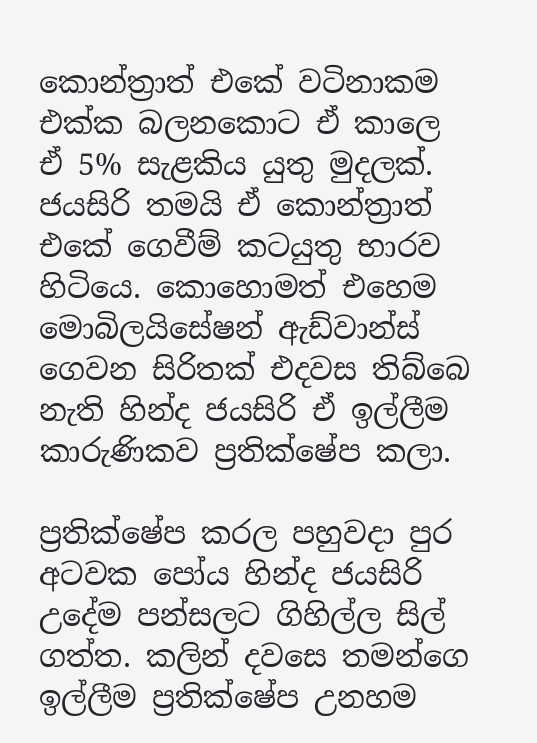කොන්ත්‍රාත් එකේ වටිනාකම එක්ක බලනකොට ඒ කාලෙ ඒ 5% සැළකිය යුතු මුදලක්. ජයසිරි තමයි ඒ කොන්ත්‍රාත් එකේ ගෙවීම් කටයුතු භාරව හිටියෙ. කොහොමත් එහෙම මොබිලයිසේෂන් ඇඩ්වාන්ස් ගෙවන සිරිතක් එදවස තිබ්බෙ නැති හින්ද ජයසිරි ඒ ඉල්ලීම කාරුණිකව ප්‍රතික්ෂේප කලා.

ප්‍රතික්ෂේප කරල පහුවදා පුර අටවක පෝය හින්ද ජයසිරි උදේම පන්සලට ගිහිල්ල සිල් ගත්ත. කලින් දවසෙ තමන්ගෙ ඉල්ලීම ප්‍රතික්ෂේප උනහම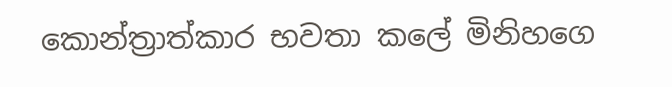කොන්ත්‍රාත්කාර භවතා කලේ මිනිහගෙ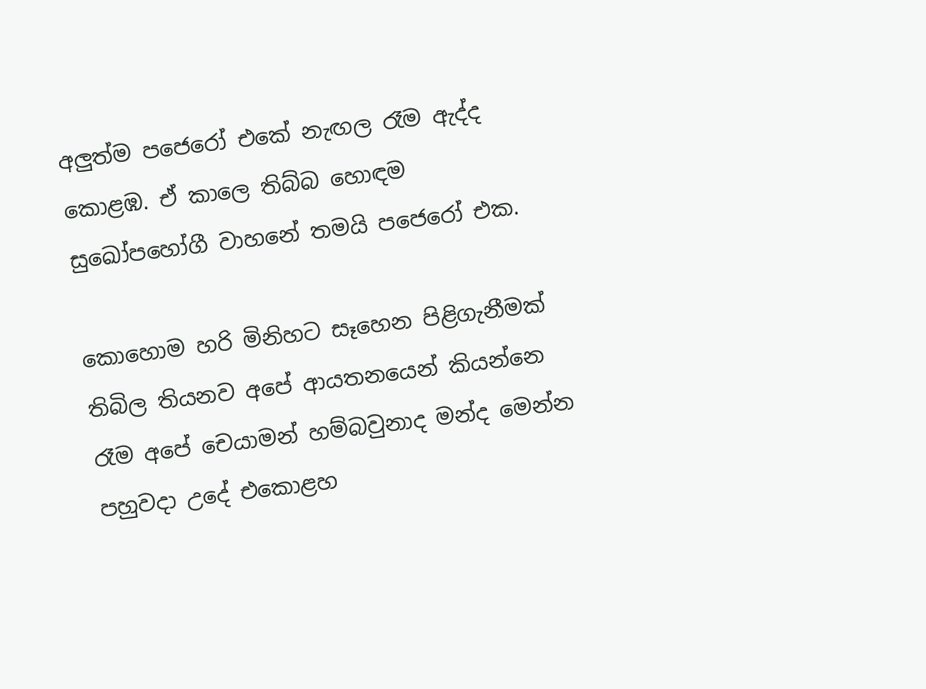අලුත්ම පජෙරෝ එකේ නැඟල රෑම ඇද්ද කොළඹ. ඒ කාලෙ තිබ්බ හොඳම සුඛෝපහෝගී වාහනේ තමයි පජෙරෝ එක.

කොහොම හරි මිනිහට සෑහෙන පිළිගැනීමක් තිබිල තියනව අපේ ආයතනයෙන් කියන්නෙ රෑම අපේ චෙයාමන් හම්බවුනාද මන්ද මෙන්න පහුවදා උදේ එකොළහ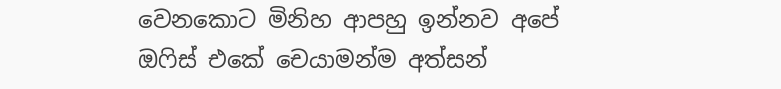වෙනකොට මිනිහ ආපහු ඉන්නව අපේ ඔෆිස් එකේ චෙයාමන්ම අත්සන්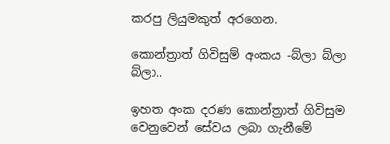කරපු ලියුමකුත් අරගෙන.

කොන්ත්‍රාත් ගිවිසුම් අංකය -බ්ලා බ්ලා බ්ලා..

ඉහත අංක දරණ කොන්ත්‍රාත් ගිවිසුම වෙනුවෙන් සේවය ලබා ගැනීමේ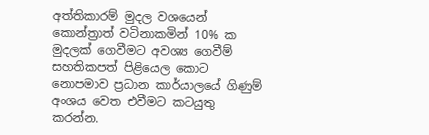අත්තිකාරම් මුදල වශයෙන් කොන්ත්‍රාත් වටිනාකමින් 10% ක මුදලක් ගෙවීමට අවශ්‍ය ගෙවීම් සහතිකපත් පිළියෙල කොට නොපමාව ප්‍රධාන කාර්යාලයේ ගිණුම් අංශය වෙත එවීමට කටයුතු කරන්න.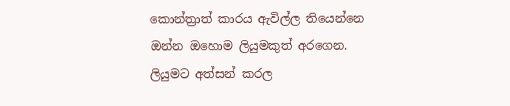කොන්ත්‍රාත් කාරය ඇවිල්ල තියෙන්නෙ ඔන්න ඔහොම ලියුමකුත් අරගෙන. ලියුමට අත්සන් කරල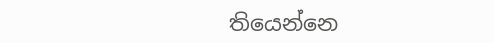තියෙන්නෙ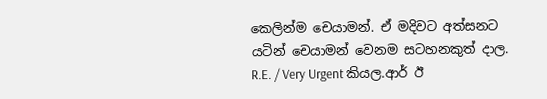කෙලින්ම චෙයාමන්. ඒ මදිවට අත්සනට යටින් චෙයාමන් වෙනම සටහනකුත් දාල. R.E. / Very Urgent කියල.ආර් ඊ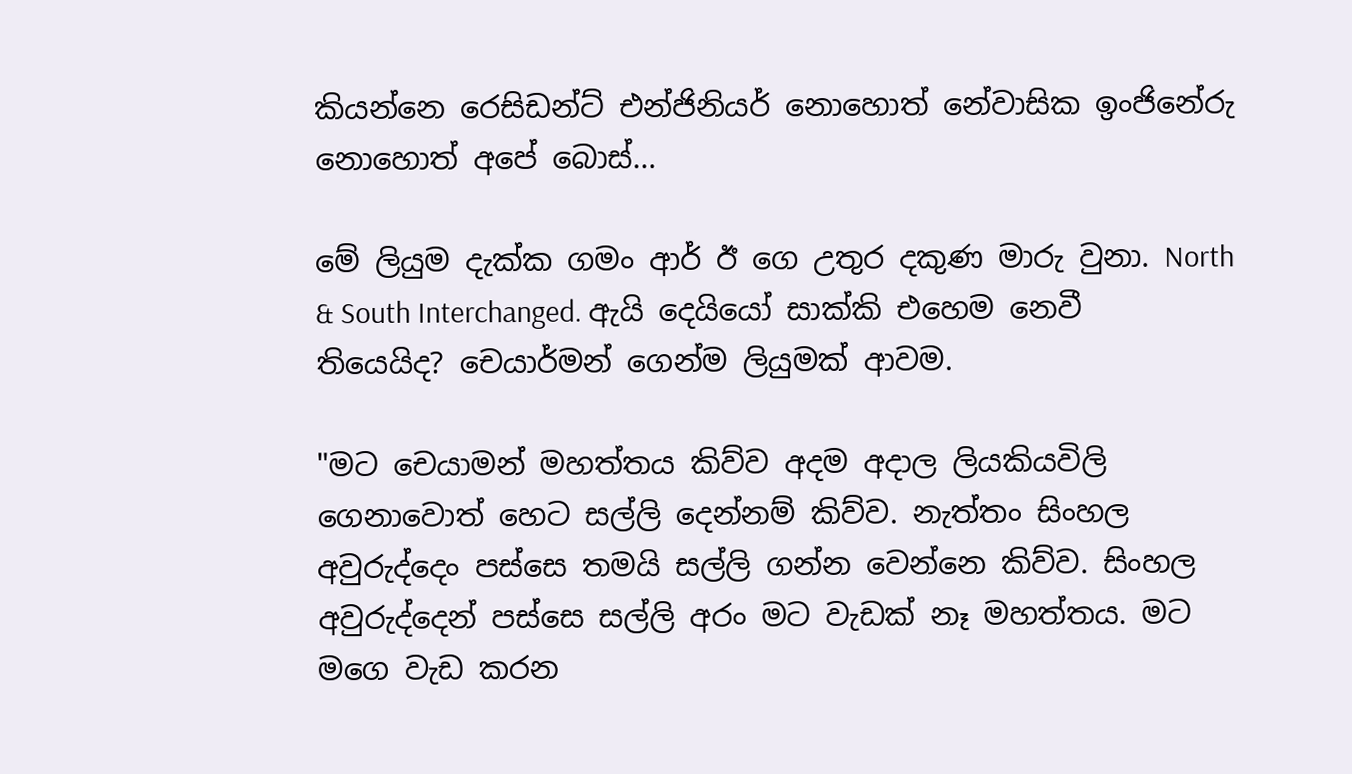කියන්නෙ රෙසිඩන්ට් එන්ජිනියර් නොහොත් නේවාසික ඉංජිනේරු නොහොත් අපේ බොස්…

මේ ලියුම දැක්ක ගමං ආර් ඊ ගෙ උතුර දකුණ මාරු වුනා. North & South Interchanged. ඇයි දෙයියෝ සාක්කි එහෙම නෙවී තියෙයිද? චෙයාර්මන් ගෙන්ම ලියුමක් ආවම.

"මට චෙයාමන් මහත්තය කිව්ව අදම අදාල ලියකියවිලි ගෙනාවොත් හෙට සල්ලි දෙන්නම් කිව්ව. නැත්තං සිංහල අවුරුද්දෙං පස්සෙ තමයි සල්ලි ගන්න වෙන්නෙ කිව්ව. සිංහල අවුරුද්දෙන් පස්සෙ සල්ලි අරං මට වැඩක් නෑ මහත්තය. මට මගෙ වැඩ කරන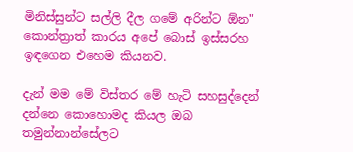මිනිස්සුන්ට සල්ලි දීල ගමේ අරින්ට ඕන" කොන්ත්‍රාත් කාරය අපේ බොස් ඉස්සරහ ඉඳගෙන එහෙම කියනව.

දැන් මම මේ විස්තර මේ හැටි සහසුද්දෙන් දන්නෙ කොහොමද කියල ඔබ තමුන්නාන්සේලට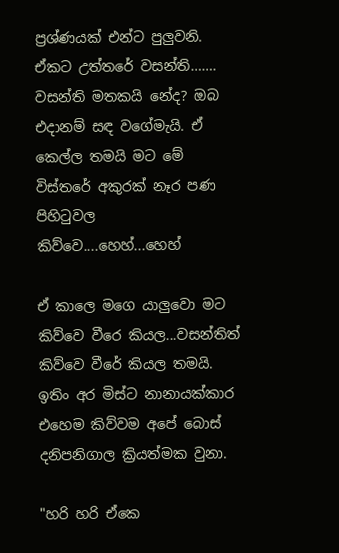ප්‍රශ්ණයක් එන්ට පුලුවනි. ඒකට උත්තරේ වසන්ති……. වසන්ති මතකයි නේද? ඔබ එදානම් සඳ වගේමැයි. ඒ කෙල්ල තමයි මට මේ විස්තරේ අකුරක් නෑර පණ පිහිටුවල කිව්වෙ....හෙහ්...හෙහ්

ඒ කාලෙ මගෙ යාලුවො මට කිව්වෙ වීරෙ කියල...වසන්තිත් කිව්වෙ වීරේ කියල තමයි. ඉතිං අර මිස්ට නානායක්කාර එහෙම කිව්වම අපේ බොස් දනිපනිගාල ක්‍රියත්මක වුනා.

"හරි හරි ඒකෙ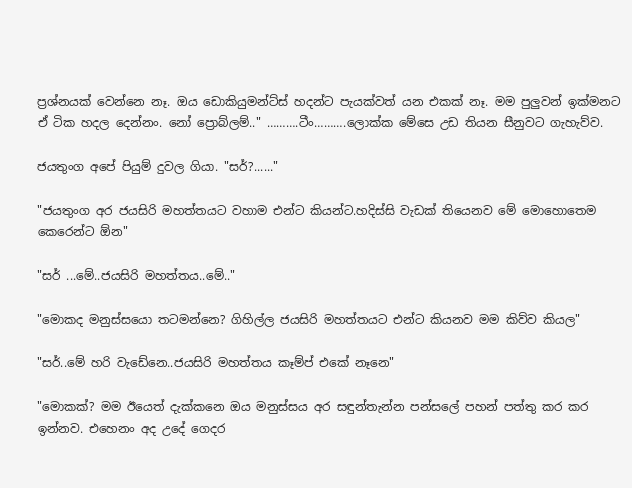ප්‍රශ්නයක් වෙන්නෙ නෑ. ඔය ඩොකියුමන්ට්ස් හදන්ට පැයක්වත් යන එකක් නෑ. මම පුලුවන් ඉක්මනට ඒ ටික හදල දෙන්නං. නෝ ප්‍රොබ්ලම්.." ……….ටීං……….ලොක්ක මේසෙ උඩ තියන සීනුවට ගැහැව්ව.

ජයතුංග අපේ පියුම් දුවල ගියා. "සර්?......"

"ජයතුංග අර ජයසිරි මහත්තයට වහාම එන්ට කියන්ට.හදිස්සි වැඩක් තියෙනව මේ මොහොතෙම කෙරෙන්ට ඕන"

"සර් ...මේ..ජයසිරි මහත්තය..මේ.."

"මොකද මනුස්සයො තටමන්නෙ? ගිහිල්ල ජයසිරි මහත්තයට එන්ට කියනව මම කිව්ව කියල"

"සර්..මේ හරි වැඩේනෙ..ජයසිරි මහත්තය කෑම්ප් එකේ නෑනෙ"

"මොකක්? මම ඊයෙත් දැක්කනෙ ඔය මනුස්සය අර සඳුන්තැන්න පන්සලේ පහන් පත්තු කර කර ඉන්නව. එහෙනං අද උදේ ගෙදර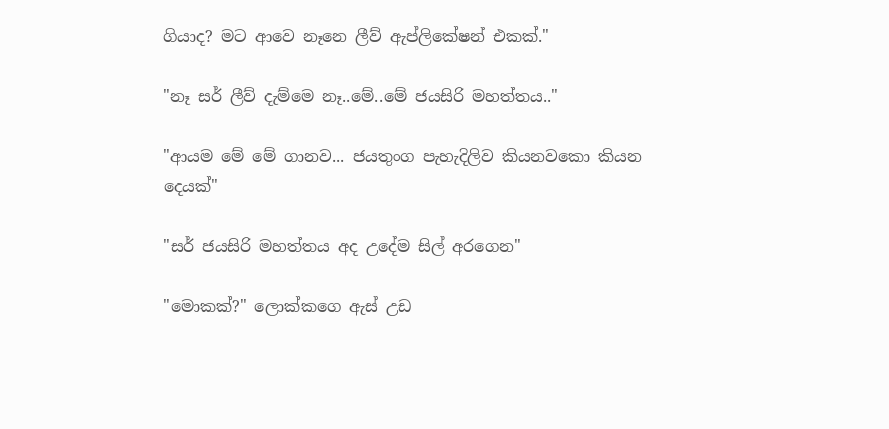ගියාද? මට ආවෙ නෑනෙ ලීව් ඇප්ලිකේෂන් එකක්."

"නෑ සර් ලීව් දැම්මෙ නෑ..මේ..මේ ජයසිරි මහත්තය.."

"ආයම මේ මේ ගානව... ජයතුංග පැහැදිලිව කියනවකො කියන දෙයක්"

"සර් ජයසිරි මහත්තය අද උදේම සිල් අරගෙන"

"මොකක්?" ලොක්කගෙ ඇස් උඩ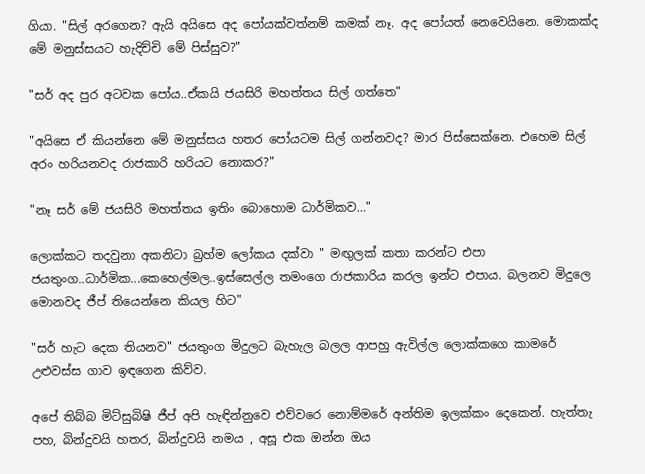ගියා. "සිල් අරගෙන? ඇයි අයිසෙ අද පෝයක්වත්නම් කමක් නෑ. අද පෝයත් නෙවෙයිනෙ. මොකක්ද මේ මනුස්සයට හැදිච්චි මේ පිස්සුව?"

"සර් අද පුර අටවක පෝය..ඒකයි ජයසිරි මහත්තය සිල් ගත්තෙ"

"අයිසෙ ඒ කියන්නෙ මේ මනුස්සය හතර පෝයටම සිල් ගන්නවද? මාර පිස්සෙක්නෙ. එහෙම සිල් අරං හරියනවද රාජකාරි හරියට නොකර?"

"නෑ සර් මේ ජයසිරි මහත්තය ඉතිං බොහොම ධාර්මිකව…"

ලොක්කට තදවුනා අකනිටා බ්‍රහ්ම ලෝකය දක්වා " මඟුලක් කතා කරන්ට එපා ජයතුංග..ධාර්මික...කෙහෙල්මල..ඉස්සෙල්ල තමංගෙ රාජකාරිය කරල ඉන්ට එපාය. බලනව මිදුලෙ මොනවද ජීප් තියෙන්නෙ කියල හිට"

"සර් හැට දෙක තියනව" ජයතුංග මිදුලට බැහැල බලල ආපහු ඇවිල්ල ලොක්කගෙ කාමරේ උළුවස්ස ගාව ඉඳගෙන කිව්ව.

අපේ තිබ්බ මිට්සුබිෂි ජීප් අපි හැඳින්නුවෙ එව්වරෙ නොම්මරේ අන්තිම ඉලක්කං දෙකෙන්. හැත්තැ පහ, බින්දුවයි හතර, බින්දුවයි නමය , අසූ එක ඔන්න ඔය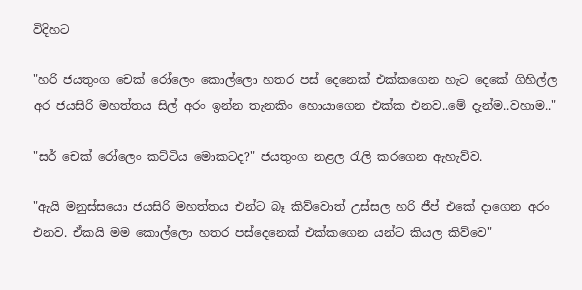විදිහට

"හරි ජයතුංග චෙක් රෝලෙං කොල්ලො හතර පස් දෙනෙක් එක්කගෙන හැට දෙකේ ගිහිල්ල අර ජයසිරි මහත්තය සිල් අරං ඉන්න තැනකිං හොයාගෙන එක්ක එනව..මේ දැන්ම..වහාම.."

"සර් චෙක් රෝලෙං කට්ටිය මොකටද?" ජයතුංග නළල රැලි කරගෙන ඇහැව්ව.

"ඇයි මනුස්සයො ජයසිරි මහත්තය එන්ට බෑ කිව්වොත් උස්සල හරි ජීප් එකේ දාගෙන අරං එනව. ඒකයි මම කොල්ලො හතර පස්දෙනෙක් එක්කගෙන යන්ට කියල කිව්වෙ"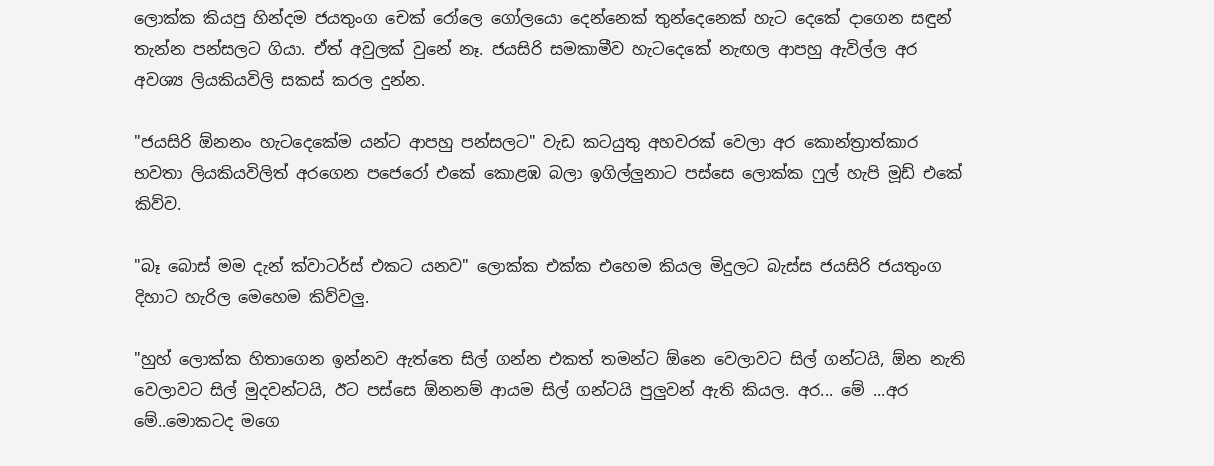ලොක්ක කියපු හින්දම ජයතුංග චෙක් රෝලෙ ගෝලයො දෙන්නෙක් තුන්දෙනෙක් හැට දෙකේ දාගෙන සඳුන් තැන්න පන්සලට ගියා. ඒත් අවුලක් වුනේ නෑ. ජයසිරි සමකාමීව හැටදෙකේ නැඟල ආපහු ඇවිල්ල අර අවශ්‍ය ලියකියවිලි සකස් කරල දුන්න.

"ජයසිරි ඕනනං හැටදෙකේම යන්ට ආපහු පන්සලට" වැඩ කටයුතු අහවරක් වෙලා අර කොන්ත්‍රාත්කාර භවතා ලියකියවිලිත් අරගෙන පජෙරෝ එකේ කොළඹ බලා ඉගිල්ලුනාට පස්සෙ ලොක්ක ෆුල් හැපි මූඩ් එකේ කිව්ව.

"බෑ බොස් මම දැන් ක්වාටර්ස් එකට යනව" ලොක්ක එක්ක එහෙම කියල මිදුලට බැස්ස ජයසිරි ජයතුංග දිහාට හැරිල මෙහෙම කිව්වලු.

"හුහ් ලොක්ක හිතාගෙන ඉන්නව ඇත්තෙ සිල් ගන්න එකත් තමන්ට ඕනෙ වෙලාවට සිල් ගන්ටයි, ඕන නැති වෙලාවට සිල් මුදවන්ටයි, ඊට පස්සෙ ඕනනම් ආයම සිල් ගන්ටයි පුලුවන් ඇති කියල. අර... මේ ...අර මේ..මොකටද මගෙ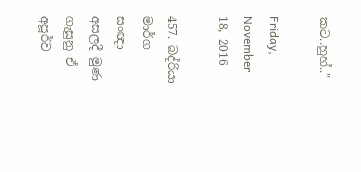කට..හුහ්.."

Friday, November 18, 2016

457. බද්රියා මාර්ග සංඥා අසලදී මුණ ගැසුනු ඒ අපූර්ව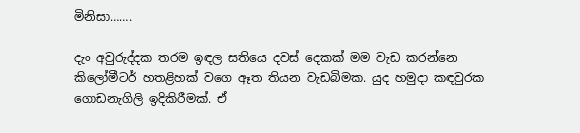මිනිසා…….

දැං අවුරුද්දක තරම ඉඳල සතියෙ දවස් දෙකක් මම වැඩ කරන්නෙ කිලෝමීටර් හතළිහක් වගෙ ඈත තියන වැඩබිමක. යුද හමුදා කඳවුරක ගොඩනැගිලි ඉදිකිරීමක්. ඒ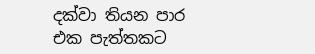දක්වා තියන පාර එක පැත්තකට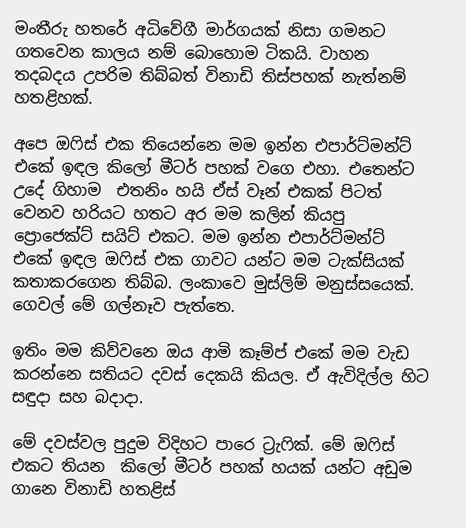මංතීරු හතරේ අධිවේගී මාර්ගයක් නිසා ගමනට ගතවෙන කාලය නම් බොහොම ටිකයි. වාහන තදබදය උපරිම තිබ්බත් විනාඩි තිස්පහක් නැත්නම් හතළිහක්.

අපෙ ඔෆිස් එක තියෙන්නෙ මම ඉන්න එපාර්ට්මන්ට් එකේ ඉඳල කිලෝ මීටර් පහක් වගෙ එහා. එතෙන්ට උදේ ගිහාම  එතනිං හයි ඒස් වෑන් එකක් පිටත් වෙනව හරියට හතට අර මම කලින් කියපු ප්‍රොජෙක්ට් සයිට් එකට. මම ඉන්න එපාර්ට්මන්ට් එකේ ඉඳල ඔෆිස් එක ගාවට යන්ට මම ටැක්සියක් කතාකරගෙන තිබ්බ. ලංකාවෙ මුස්ලිම් මනුස්සයෙක්. ගෙවල් මේ ගල්නෑව පැත්තෙ.

ඉතිං මම කිව්වනෙ ඔය ආමි කෑම්ප් එකේ මම වැඩ කරන්නෙ සතියට දවස් දෙකයි කියල. ඒ ඇවිදිල්ල හිට සඳුදා සහ බදාදා.

මේ දවස්වල පුදුම විදිහට පාරෙ ට්‍රැෆික්. මේ ඔෆිස් එකට තියන  කිලෝ මීටර් පහක් හයක් යන්ට අඩුම ගානෙ විනාඩි හතළිස්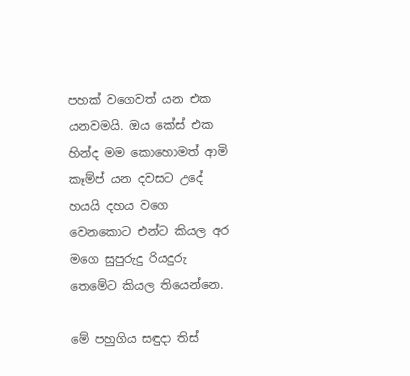පහක් වගෙවත් යන එක යනවමයි. ඔය කේස් එක හින්ද මම කොහොමත් ආමි කෑම්ප් යන දවසට උදේ හයයි දහය වගෙ වෙනකොට එන්ට කියල අර මගෙ සුපුරුදු රියදුරු තෙමේට කියල තියෙන්නෙ.

මේ පහුගිය සඳුදා තිස්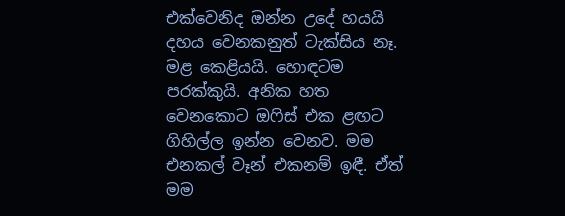එක්වෙනිද ඔන්න උදේ හයයි දහය වෙනකනුත් ටැක්සිය නෑ. මළ කෙළියයි. හොඳටම පරක්කුයි. අනික හත වෙනකොට ඔෆිස් එක ළඟට ගිහිල්ල ඉන්න වෙනව. මම එනකල් වෑන් එකනම් ඉඳී. ඒත් මම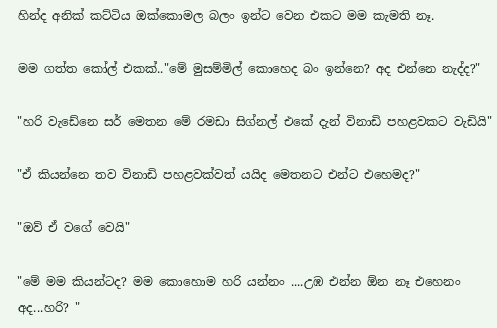හින්ද අනික් කට්ටිය ඔක්කොමල බලං ඉන්ට වෙන එකට මම කැමති නෑ.

මම ගත්ත කෝල් එකක්.."මේ මුසම්මිල් කොහෙද බං ඉන්නෙ? අද එන්නෙ නැද්ද?"

"හරි වැඩේනෙ සර් මෙතන මේ රමඩා සිග්නල් එකේ දැන් විනාඩි පහළවකට වැඩියි"

"ඒ කියන්නෙ තව විනාඩි පහළවක්වත් යයිද මෙතනට එන්ට එහෙමද?"

"ඔව් ඒ වගේ වෙයි"

"මේ මම කියන්ටද? මම කොහොම හරි යන්නං ....උඹ එන්න ඕන නෑ එහෙනං අද...හරි? "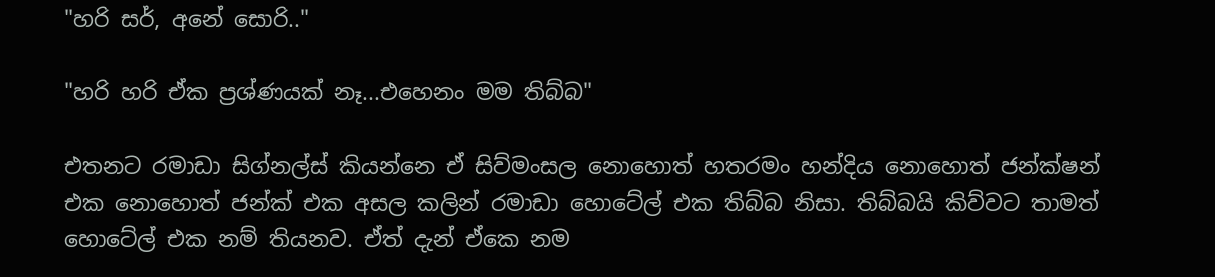"හරි සර්, අනේ සොරි.."

"හරි හරි ඒක ප්‍රශ්ණයක් නෑ...එහෙනං මම තිබ්බ"

එතනට රමාඩා සිග්නල්ස් කියන්නෙ ඒ සිව්මංසල නොහොත් හතරමං හන්දිය නොහොත් ජන්ක්ෂන් එක නොහොත් ජන්ක් එක අසල කලින් රමාඩා හොටේල් එක තිබ්බ නිසා. තිබ්බයි කිව්වට තාමත් හොටේල් එක නම් තියනව. ඒත් දැන් ඒකෙ නම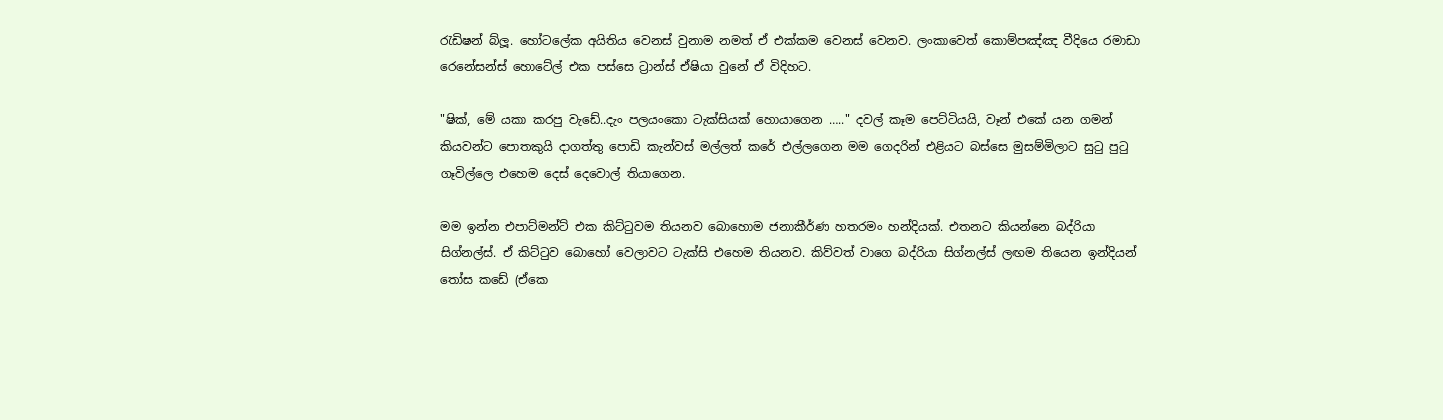රැඩිෂන් බ්ලූ. හෝටලේක අයිතිය වෙනස් වුනාම නමත් ඒ එක්කම වෙනස් වෙනව. ලංකාවෙත් කොම්පඤ්ඤ වීදියෙ රමාඩා රෙනේසන්ස් හොටේල් එක පස්සෙ ට්‍රාන්ස් ඒෂියා වුනේ ඒ විදිහට.

"ෂික්, මේ යකා කරපු වැඩේ..දැං පලයංකො ටැක්සියක් හොයාගෙන ….." දවල් කෑම පෙට්ටියයි, වෑන් එකේ යන ගමන් කියවන්ට පොතකුයි දාගත්තු පොඩි කැන්වස් මල්ලත් කරේ එල්ලගෙන මම ගෙදරින් එළියට බස්සෙ මුසම්මිලාට සුටු පුටු ගෑවිල්ලෙ එහෙම දෙස් දෙවොල් තියාගෙන.

මම ඉන්න එපාට්මන්ට් එක කිට්ටුවම තියනව බොහොම ජනාකීර්ණ හතරමං හන්දියක්. එතනට කියන්නෙ බද්රියා සිග්නල්ස්. ඒ කිට්ටුව බොහෝ වෙලාවට ටැක්සි එහෙම තියනව. කිව්වත් වාගෙ බද්රියා සිග්නල්ස් ලඟම තියෙන ඉන්දියන් තෝස කඩේ (ඒකෙ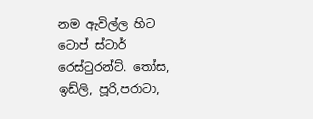නම ඇවිල්ල හිට ටොප් ස්ටාර් රෙස්ටුරන්ට්. තෝස, ඉඩ්ලි, පූරි,පරාටා,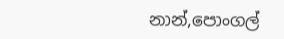නාන්,පොංගල්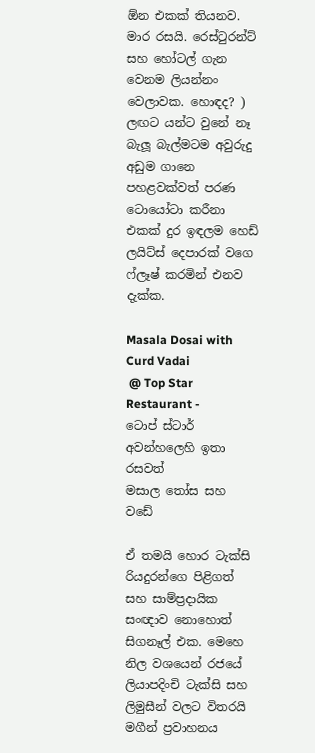ඕන එකක් තියනව. මාර රසයි. රෙස්ටුරන්ට් සහ හෝටල් ගැන වෙනම ලියන්නං වෙලාවක. හොඳද? ) ලඟට යන්ට වුනේ නෑ බැලූ බැල්මටම අවුරුදු අඩුම ගානෙ පහළවක්වත් පරණ ටොයෝටා කරීනා එකක් දුර ඉඳලම හෙඩ් ලයිට්ස් දෙපාරක් වගෙ ෆ්ලෑෂ් කරමින් එනව දැක්ක.

Masala Dosai with Curd Vadai
 @ Top Star Restaurant -
ටොප් ස්ටාර් අවන්හලෙහි ඉතා රසවත්
මසාල තෝස සහ වඩේ

ඒ තමයි හොර ටැක්සි රියදුරන්ගෙ පිළිගත් සහ සාම්ප්‍රදායික සංඥාව නොහොත් සිගනෑල් එක. මෙහෙ නිල වශයෙන් රජයේ ලියාපදිංචි ටැක්සි සහ ලිමුසීන් වලට විතරයි මගීන් ප්‍රවාහනය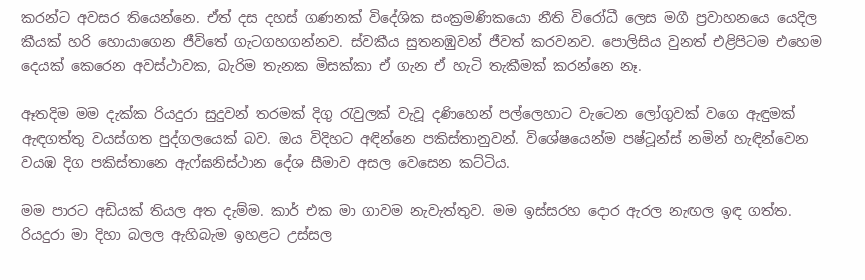කරන්ට අවසර තියෙන්නෙ. ඒත් දස දහස් ගණනක් විදේශික සංක්‍රමණිකයො නීති විරෝධී ලෙස මගී ප්‍රවාහනයෙ යෙදිල කීයක් හරි හොයාගෙන ජීවිතේ ගැටගහගන්නව. ස්වකීය සුතනඹුවන් ජීවත් කරවනව. පොලිසිය වුනත් එළිපිටම එහෙම දෙයක් කෙරෙන අවස්ථාවක, බැරිම තැනක මිසක්කා ඒ ගැන ඒ හැටි තැකීමක් කරන්නෙ නෑ.

ඈතදිම මම දැක්ක රියදුරා සුදුවන් තරමක් දිගු රැවුලක් වැවූ දණිහෙන් පල්ලෙහාට වැටෙන ලෝගුවක් වගෙ ඇඳුමක් ඇඳගත්තු වයස්ගත පුද්ගලයෙක් බව. ඔය විදිහට අඳින්නෙ පකිස්තානුවන්. විශේෂයෙන්ම පෂ්ටූන්ස් නමින් හැඳින්වෙන වයඹ දිග පකිස්තානෙ ඇෆ්ඝනිස්ථාන දේශ සීමාව අසල වෙසෙන කට්ටිය.

මම පාරට අඩියක් තියල අත දැම්ම. කාර් එක මා ගාවම නැවැත්තුව. මම ඉස්සරහ දොර ඇරල නැඟල ඉඳ ගත්ත. රියදුරා මා දිහා බලල ඇහිබැම ඉහළට උස්සල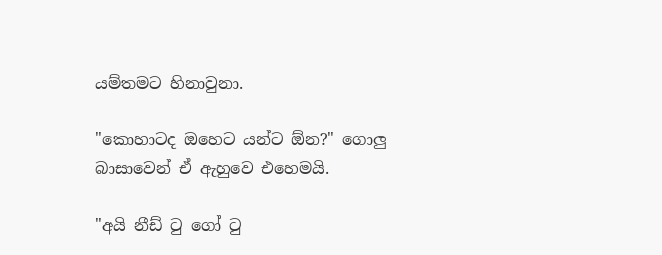යම්තමට හිනාවුනා.

"කොහාටද ඔහෙට යන්ට ඕන?" ගොලු බාසාවෙන් ඒ ඇහුවෙ එහෙමයි.

"අයි නීඩ් ටු ගෝ ටු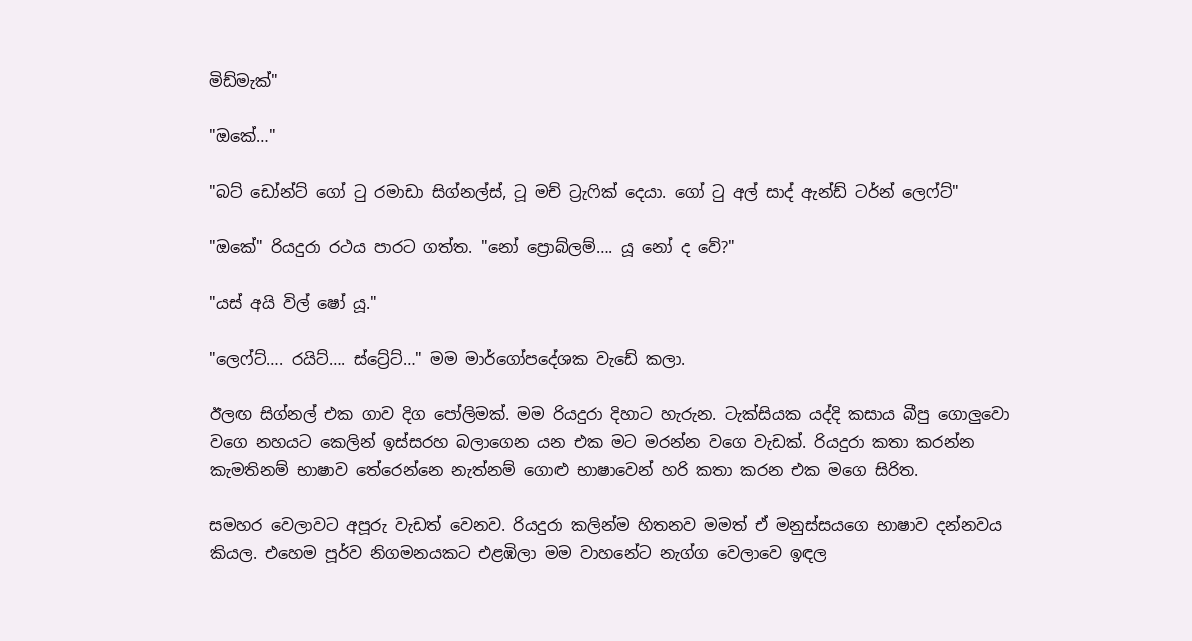මිඩ්මැක්"

"ඔකේ…"

"බට් ඩෝන්ට් ගෝ ටු රමාඩා සිග්නල්ස්, ටූ මච් ට්‍රැෆික් දෙයා. ගෝ ටු අල් සාද් ඇන්ඩ් ටර්න් ලෙෆ්ට්"

"ඔකේ" රියදුරා රථය පාරට ගත්ත. "නෝ ප්‍රොබ්ලම්…. යූ නෝ ද වේ?"

"යස් අයි විල් ෂෝ යූ."

"ලෙෆ්ට්…. රයිට්…. ස්ට්‍රේට්…" මම මාර්ගෝපදේශක වැඩේ කලා.

ඊලඟ සිග්නල් එක ගාව දිග පෝලිමක්. මම රියදුරා දිහාට හැරුන. ටැක්සියක යද්දි කසාය බීපු ගොලුවො වගෙ නහයට කෙලින් ඉස්සරහ බලාගෙන යන එක මට මරන්න වගෙ වැඩක්. රියදුරා කතා කරන්න කැමතිනම් භාෂාව තේරෙන්නෙ නැත්නම් ගොළු භාෂාවෙන් හරි කතා කරන එක මගෙ සිරිත.

සමහර වෙලාවට අපූරු වැඩත් වෙනව. රියදුරා කලින්ම හිතනව මමත් ඒ මනුස්සයගෙ භාෂාව දන්නවය කියල. එහෙම පූර්ව නිගමනයකට එළඹිලා මම වාහනේට නැග්ග වෙලාවෙ ඉඳල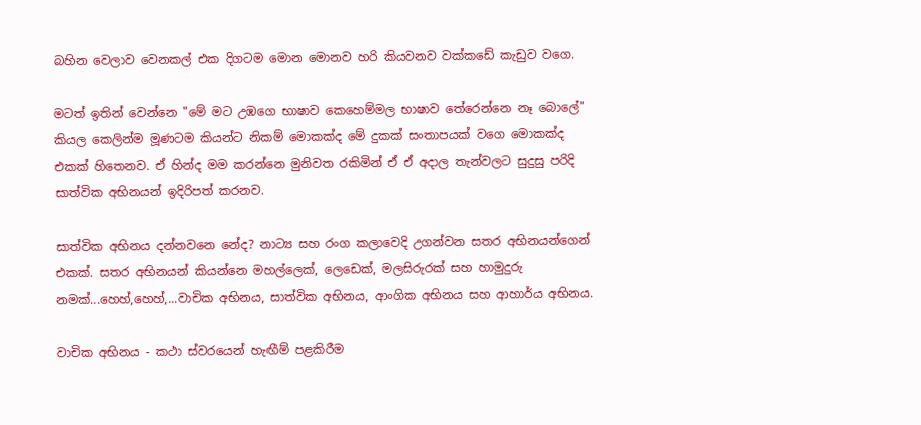බහින වෙලාව වෙනකල් එක දිගටම මොන මොනව හරි කියවනව වක්කඩේ කැඩුව වගෙ.

මටත් ඉතින් වෙන්නෙ "මේ මට උඹගෙ භාෂාව කෙහෙම්මල භාෂාව තේරෙන්නෙ නෑ බොලේ" කියල කෙලින්ම මූණටම කියන්ට නිකම් මොකක්ද මේ දුකක් සංතාපයක් වගෙ මොකක්ද එකක් හිතෙනව. ඒ හින්ද මම කරන්නෙ මුනිවත රකිමින් ඒ ඒ අදාල තැන්වලට සුදුසු පරිදි සාත්වික අභිනයන් ඉදිරිපත් කරනව.

සාත්වික අභිනය දන්නවනෙ නේද? නාට්‍ය සහ රංග කලාවෙදි උගන්වන සතර අභිනයන්ගෙන් එකක්. සතර අභිනයන් කියන්නෙ මහල්ලෙක්, ලෙඩෙක්, මලසිරුරක් සහ හාමුදුරු නමක්...හෙහ්,හෙහ්,...වාචික අභිනය, සාත්වික අභිනය, ආංගික අභිනය සහ ආහාර්ය අභිනය.

වාචික අභිනය - කථා ස්වරයෙන් හැඟීම් පළකිරීම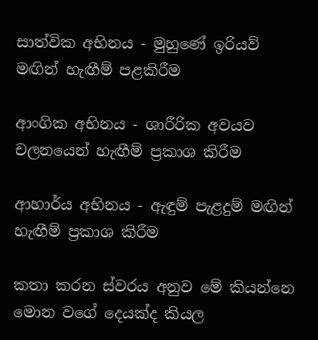සාත්වික අභිනය - මුහුණේ ඉරියව් මඟින් හැඟීම් පළකිරීම

ආංගික අභිනය - ශාරීරික අවයව චලනයෙන් හැඟීම් ප්‍රකාශ කිරීම

ආහාර්ය අභිනය - ඇඳුම් පැළදුම් මඟින් හැඟීම් ප්‍රකාශ කිරීම

කතා කරන ස්වරය අනුව මේ කියන්නෙ මොන වගේ දෙයක්ද කියල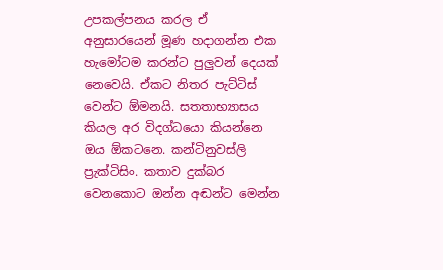උපකල්පනය කරල ඒ අනුසාරයෙන් මූණ හදාගන්න එක හැමෝටම කරන්ට පුලුවන් දෙයක් නෙවෙයි. ඒකට නිතර පැට්ටිස් වෙන්ට ඕමනයි. සතතාභ්‍යාසය කියල අර විදග්ධයො කියන්නෙ ඔය ඕකටනෙ. කන්ටිනුවස්ලි ප්‍රැක්ටිසිං. කතාව දුක්බර වෙනකොට ඔන්න අඬන්ට මෙන්න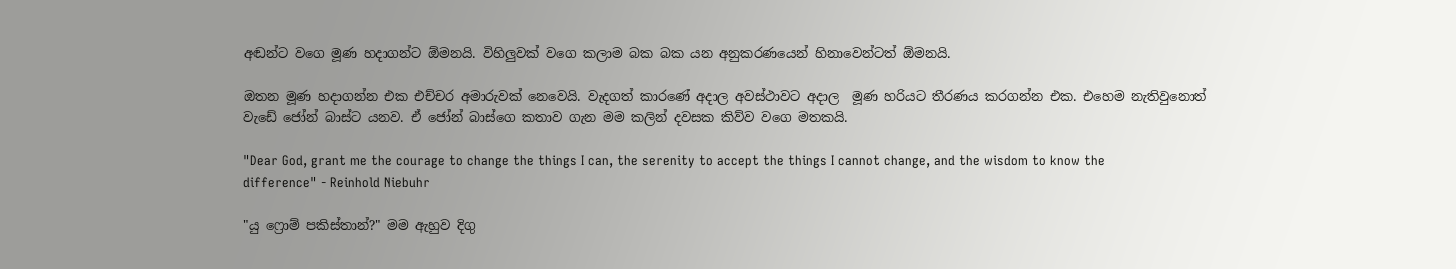අඬන්ට වගෙ මූණ හදාගන්ට ඕමනයි. විහිලුවක් වගෙ කලාම බක බක යන අනුකරණයෙන් හිනාවෙන්ටත් ඕමනයි.

ඔතන මූණ හදාගන්න එක එච්චර අමාරුවක් නෙවෙයි. වැදගත් කාරණේ අදාල අවස්ථාවට අදාල  මූණ හරියට තීරණය කරගන්න එක. එහෙම නැතිවුනොත් වැඩේ ජෝන් බාස්ට යනව. ඒ ජෝන් බාස්ගෙ කතාව ගැන මම කලින් දවසක කිව්ව වගෙ මතකයි.

"Dear God, grant me the courage to change the things I can, the serenity to accept the things I cannot change, and the wisdom to know the difference" - Reinhold Niebuhr

"යු ෆ්‍රොම් පකිස්තාන්?" මම ඇහුව දිගු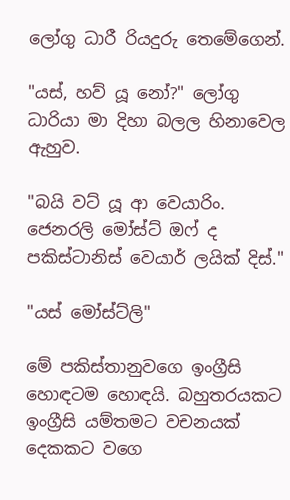ලෝගු ධාරී රියදුරු තෙමේගෙන්.

"යස්, හව් යූ නෝ?" ලෝගු ධාරියා මා දිහා බලල හිනාවෙල ඇහුව.

"බයි වට් යූ ආ වෙයාරිං. ජෙනරලි මෝස්ට් ඔෆ් ද පකිස්ටානිස් වෙයාර් ලයික් දිස්."

"යස් මෝස්ට්ලි"

මේ පකිස්තානුවගෙ ඉංග්‍රීසි හොඳටම හොඳයි. බහුතරයකට ඉංග්‍රීසි යම්තමට වචනයක් දෙකකට වගෙ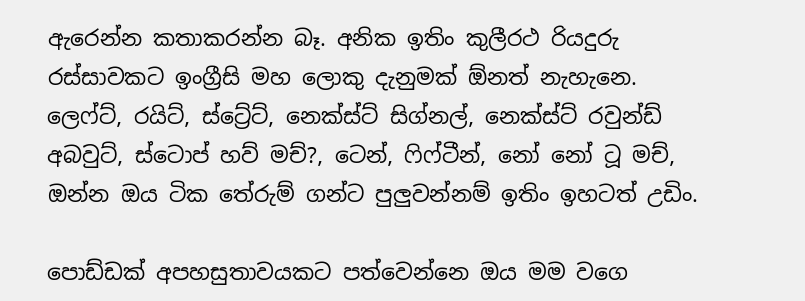ඇරෙන්න කතාකරන්න බෑ. අනික ඉතිං කුලීරථ රියදුරු රස්සාවකට ඉංග්‍රීසි මහ ලොකු දැනුමක් ඕනත් නැහැනෙ. ලෙෆ්ට්, රයිට්, ස්ට්‍රේට්, නෙක්ස්ට් සිග්නල්, නෙක්ස්ට් රවුන්ඩ් අබවුට්, ස්ටොප් හව් මච්?, ටෙන්, ෆිෆ්ටීන්, නෝ නෝ ටූ මච්, ඔන්න ඔය ටික තේරුම් ගන්ට පුලුවන්නම් ඉතිං ඉහටත් උඩිං.

පොඩ්ඩක් අපහසුතාවයකට පත්වෙන්නෙ ඔය මම වගෙ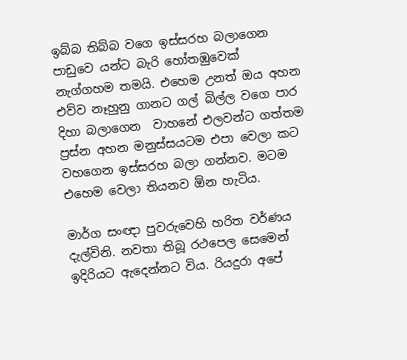ඉබ්බ තිබ්බ වගෙ ඉස්සරහ බලාගෙන පාඩුවෙ යන්ට බැරි හෝතඹුවෙක් නැග්ගහම තමයි. එහෙම උනත් ඔය අහන එව්ව නෑහුනු ගානට ගල් බිල්ල වගෙ පාර දිහා බලාගෙන  වාහනේ එලවන්ට ගත්තම ප්‍රස්න අහන මනුස්සයටම එපා වෙලා කට වහගෙන ඉස්සරහ බලා ගන්නව. මටම එහෙම වෙලා තියනව ඕන හැටිය.

මාර්ග සංඥා පුවරුවෙහි හරිත වර්ණය දැල්විනි. නවතා තිබූ රථපෙල සෙමෙන් ඉදිරියට ඇදෙන්නට විය. රියදුරා අපේ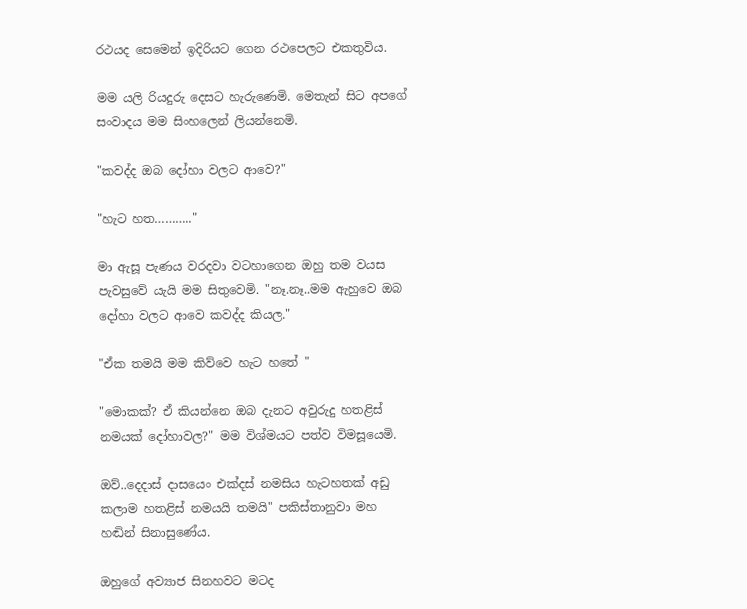රථයද සෙමෙන් ඉදිරියට ගෙන රථපෙලට එකතුවිය.

මම යලි රියදුරු දෙසට හැරුණෙමි. මෙතැන් සිට අපගේ සංවාදය මම සිංහලෙන් ලියන්නෙමි.

"කවද්ද ඔබ දෝහා වලට ආවෙ?"

"හැට හත……….."

මා ඇසූ පැණය වරදවා වටහාගෙන ඔහු තම වයස පැවසුවේ යැයි මම සිතුවෙමි. "නෑ.නෑ..මම ඇහුවෙ ඔබ දෝහා වලට ආවෙ කවද්ද කියල."

"ඒක තමයි මම කිව්වෙ හැට හතේ "

"මොකක්? ඒ කියන්නෙ ඔබ දැනට අවුරුදු හතළිස් නමයක් දෝහාවල?" මම විශ්මයට පත්ව විමසූයෙමි.

ඔව්..දෙදාස් දාසයෙං එක්දස් නමසිය හැටහතක් අඩු කලාම හතළිස් නමයයි තමයි" පකිස්තානුවා මහ හඬින් සිනාසුණේය.

ඔහුගේ අව්‍යාජ සිනහවට මටද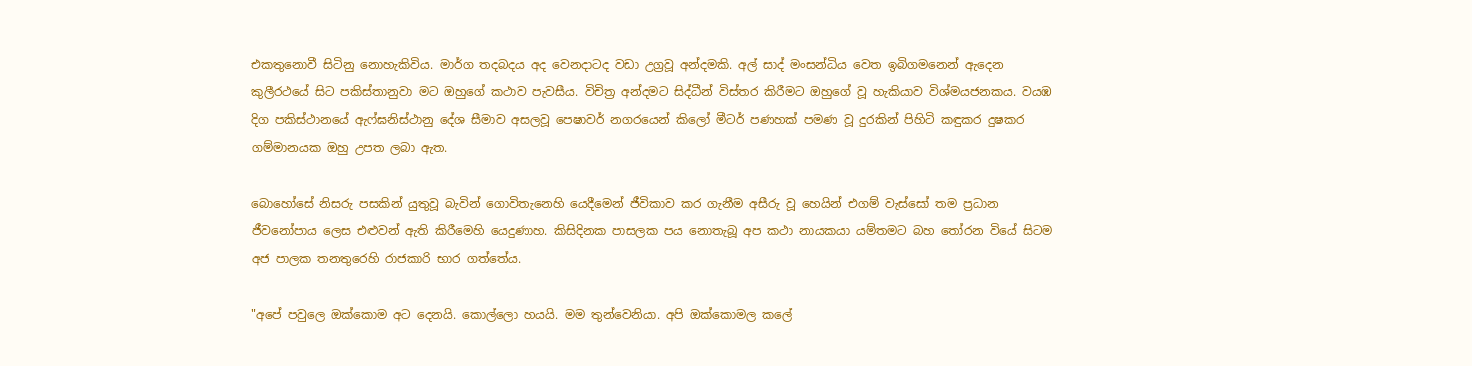එකතුනොවී සිටිනු නොහැකිවිය. මාර්ග තදබදය අද වෙනදාටද වඩා උග්‍රවූ අන්දමකි. අල් සාද් මංසන්ධිය වෙත ඉබිගමනෙන් ඇදෙන කුලීරථයේ සිට පකිස්තානුවා මට ඔහුගේ කථාව පැවසීය. විචිත්‍ර අන්දමට සිද්ධීන් විස්තර කිරීමට ඔහුගේ වූ හැකියාව විශ්මයජනකය. වයඹ දිග පකිස්ථානයේ ඇෆ්ඝනිස්ථානු දේශ සීමාව අසලවූ පෙෂාවර් නගරයෙන් කිලෝ මීටර් පණහක් පමණ වූ දුරකින් පිහිටි කඳුකර දුෂකර ගම්මානයක ඔහු උපත ලබා ඇත.

බොහෝසේ නිසරු පසකින් යුතුවූ බැවින් ගොවිතැනෙහි යෙදීමෙන් ජීවිකාව කර ගැනීම අසීරු වූ හෙයින් එගම් වැස්සෝ තම ප්‍රධාන ජීවනෝපාය ලෙස එළුවන් ඇති කිරීමෙහි යෙදුණාහ. කිසිදිනක පාසලක පය නොතැබූ අප කථා නායකයා යම්තමට බහ තෝරන වියේ සිටම අජ පාලක තනතුරෙහි රාජකාරි භාර ගත්තේය.

"අපේ පවුලෙ ඔක්කොම අට දෙනයි. කොල්ලො හයයි. මම තුන්වෙනියා. අපි ඔක්කොමල කලේ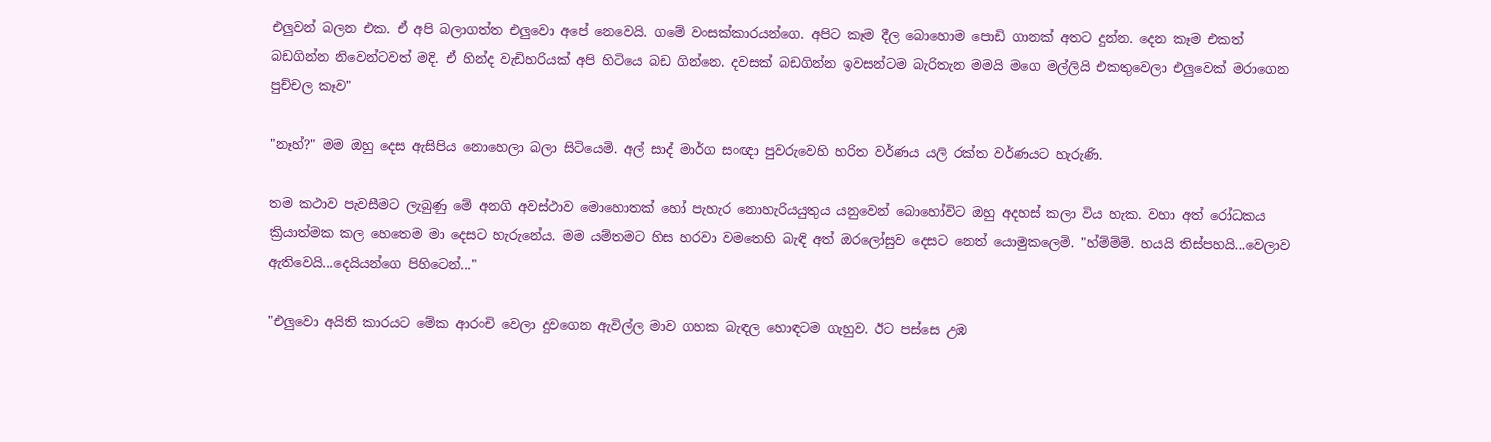එලුවන් බලන එක. ඒ අපි බලාගත්ත එලුවො අපේ නෙවෙයි. ගමේ වංසක්කාරයන්ගෙ. අපිට කෑම දීල බොහොම පොඩි ගානක් අතට දුන්න. දෙන කෑම එකත් බඩගින්න නිවෙන්ටවත් මදි. ඒ හින්ද වැඩිහරියක් අපි හිටියෙ බඩ ගින්නෙ. දවසක් බඩගින්න ඉවසන්ටම බැරිතැන මමයි මගෙ මල්ලියි එකතුවෙලා එලුවෙක් මරාගෙන පුච්චල කෑව"

"නෑහ්?" මම ඔහු දෙස ඇසිපිය නොහෙලා බලා සිටියෙමි. අල් සාද් මාර්ග සංඥා පුවරුවෙහි හරිත වර්ණය යලි රක්ත වර්ණයට හැරුණි.

තම කථාව පැවසීමට ලැබුණු මේ අනගි අවස්ථාව මොහොතක් හෝ පැහැර නොහැරියයුතුය යනුවෙන් බොහෝවිට ඔහු අදහස් කලා විය හැක. වහා අත් රෝධකය ක්‍රියාත්මක කල හෙතෙම මා දෙසට හැරුනේය. මම යම්තමට හිස හරවා වමතෙහි බැඳි අත් ඔරලෝසුව දෙසට නෙත් යොමුකලෙමි. "හ්ම්ම්ම්. හයයි තිස්පහයි...වෙලාව ඇතිවෙයි...දෙයියන්ගෙ පිහිටෙන්..."

"එලුවො අයිති කාරයට මේක ආරංචි වෙලා දුවගෙන ඇවිල්ල මාව ගහක බැඳල හොඳටම ගැහුව. ඊට පස්සෙ උඹ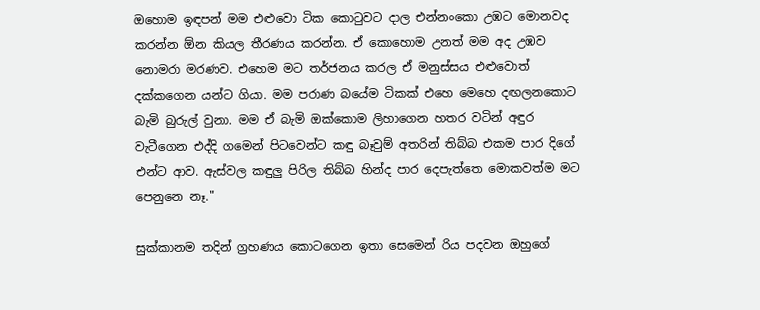ඔහොම ඉඳපන් මම එළුවො ටික කොටුවට දාල එන්නංකො උඹට මොනවද කරන්න ඕන කියල තීරණය කරන්න. ඒ කොහොම උනත් මම අද උඹව නොමරා මරණව. එහෙම මට තර්ජනය කරල ඒ මනුස්සය එළුවොත් දක්කගෙන යන්ට ගියා. මම පරාණ බයේම ටිකක් එහෙ මෙහෙ දඟලනකොට බැමි බුරුල් වුනා. මම ඒ බැමි ඔක්කොම ලිහාගෙන හතර වටින් අඳුර වැටීගෙන එද්දි ගමෙන් පිටවෙන්ට කඳු බෑවුම් අතරින් තිබ්බ එකම පාර දිගේ එන්ට ආව. ඇස්වල කඳුලු පිරිල තිබ්බ හින්ද පාර දෙපැත්තෙ මොකවත්ම මට පෙනුනෙ නෑ."

සුක්කානම තදින් ග්‍රහණය කොටගෙන ඉතා සෙමෙන් රිය පදවන ඔහුගේ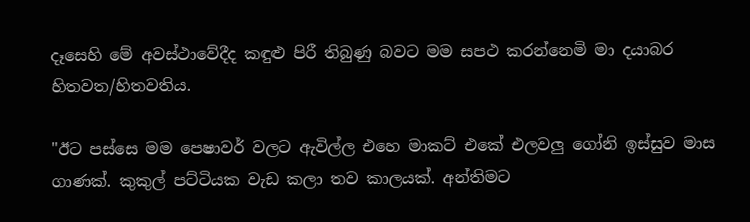දෑසෙහි මේ අවස්ථාවේදීද කඳුළු පිරී තිබුණු බවට මම සපථ කරන්නෙමි මා දයාබර හිතවත/හිතවතිය.

"ඊට පස්සෙ මම පෙෂාවර් වලට ඇවිල්ල එහෙ මාකට් එකේ එලවලු ගෝනි ඉස්සුව මාස ගාණක්. කුකුල් පට්ටියක වැඩ කලා තව කාලයක්. අන්තිමට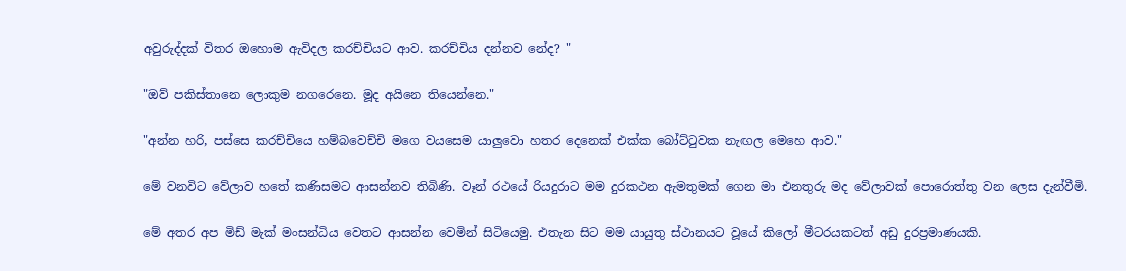අවුරුද්දක් විතර ඔහොම ඇවිදල කරච්චියට ආව. කරච්චිය දන්නව නේද? "

"ඔව් පකිස්තානෙ ලොකුම නගරෙනෙ. මූද අයිනෙ තියෙන්නෙ."

"අන්න හරි, පස්සෙ කරච්චියෙ හම්බවෙච්චි මගෙ වයසෙම යාලුවො හතර දෙනෙක් එක්ක බෝට්ටුවක නැඟල මෙහෙ ආව."

මේ වනවිට වේලාව හතේ කණිසමට ආසන්නව තිබිණි. වෑන් රථයේ රියදුරාට මම දුරකථන ඇමතුමක් ගෙන මා එනතුරු මද වේලාවක් පොරොත්තු වන ලෙස දැන්වීමි.

මේ අතර අප මිඩ් මැක් මංසන්ධිය වෙතට ආසන්න වෙමින් සිටියෙමු. එතැන සිට මම යායුතු ස්ථානයට වූයේ කිලෝ මීටරයකටත් අඩු දුරප්‍රමාණයකි.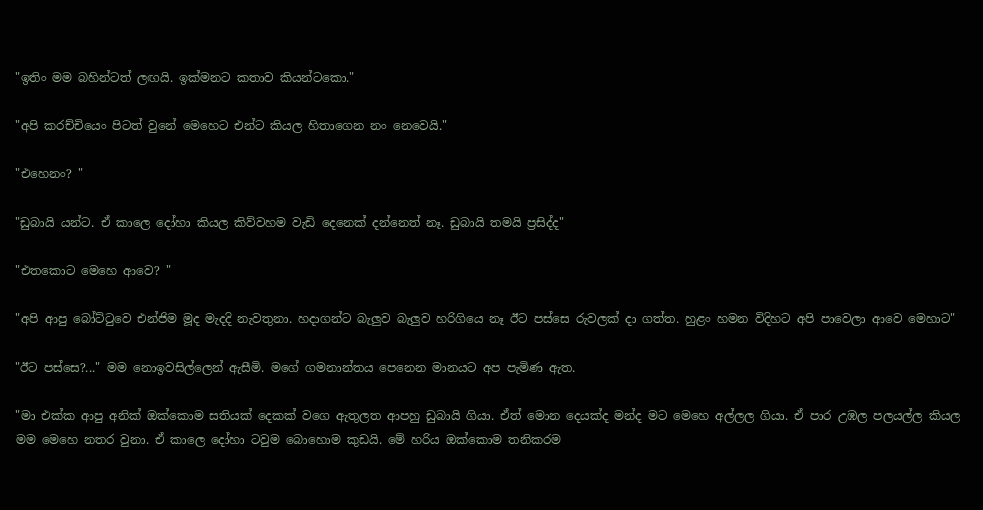"ඉතිං මම බහින්ටත් ලඟයි. ඉක්මනට කතාව කියන්ටකො."

"අපි කරච්චියෙං පිටත් වුනේ මෙහෙට එන්ට කියල හිතාගෙන නං නෙවෙයි."

"එහෙනං? "

"ඩුබායි යන්ට. ඒ කාලෙ දෝහා කියල කිව්වහම වැඩි දෙනෙක් දන්නෙත් නෑ. ඩුබායි තමයි ප්‍රසිද්ද"

"එතකොට මෙහෙ ආවෙ? "

"අපි ආපු බෝට්ටුවෙ එන්ජිම මූද මැදදි නැවතුනා. හදාගන්ට බැලුව බැලුව හරිගියෙ නෑ ඊට පස්සෙ රුවලක් දා ගත්ත. හුළං හමන විදිහට අපි පාවෙලා ආවෙ මෙහාට"

"ඊට පස්සෙ?..." මම නොඉවසිල්ලෙන් ඇසීමි. මගේ ගමනාන්තය පෙනෙන මානයට අප පැමිණ ඇත.

"මා එක්ක ආපු අනික් ඔක්කොම සතියක් දෙකක් වගෙ ඇතුලත ආපහු ඩුබායි ගියා. ඒත් මොන දෙයක්ද මන්ද මට මෙහෙ අල්ලල ගියා. ඒ පාර උඹල පලයල්ල කියල මම මෙහෙ නතර වුනා. ඒ කාලෙ දෝහා ටවුම බොහොම කුඩයි. මේ හරිය ඔක්කොම තනිකරම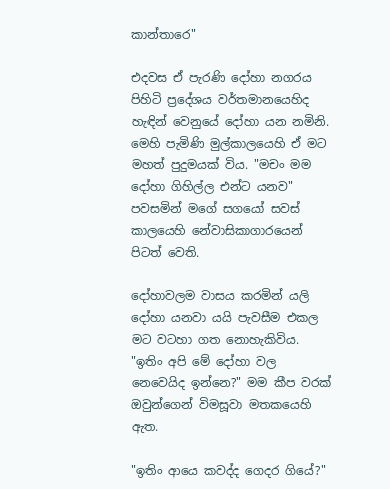කාන්තාරෙ"

එදවස ඒ පැරණි දෝහා නගරය පිහිටි ප්‍රදේශය වර්තමානයෙහිද හැඳින් වෙනුයේ දෝහා යන නමිනි. මෙහි පැමිණි මුල්කාලයෙහි ඒ මට මහත් පුදුමයක් විය. "මචං මම දෝහා ගිහිල්ල එන්ට යනව" පවසමින් මගේ සගයෝ සවස් කාලයෙහි නේවාසිකාගාරයෙන් පිටත් වෙති.

දෝහාවලම වාසය කරමින් යලි දෝහා යනවා යයි පැවසීම එකල මට වටහා ගත නොහැකිවිය. "ඉතිං අපි මේ දෝහා වල නෙවෙයිද ඉන්නෙ?" මම කීප වරක් ඔවුන්ගෙන් විමසූවා මතකයෙහි ඇත.

"ඉතිං ආයෙ කවද්ද ගෙදර ගියේ?"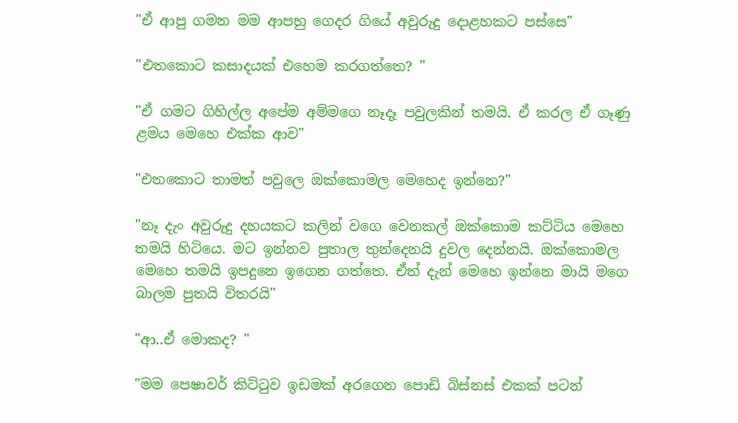"ඒ ආපු ගමන මම ආපහු ගෙදර ගියේ අවුරුදු දොළහකට පස්සෙ"

"එතකොට කසාදයක් එහෙම කරගත්තෙ? "

"ඒ ගමට ගිහිල්ල අපේම අම්මගෙ නෑදෑ පවුලකින් තමයි. ඒ කරල ඒ ගෑණු ළමය මෙහෙ එක්ක ආව"

"එතකොට තාමත් පවුලෙ ඔක්කොමල මෙහෙද ඉන්නෙ?"

"නෑ දැං අවුරුදු දහයකට කලින් වගෙ වෙනකල් ඔක්කොම කට්ටිය මෙහෙ තමයි හිටියෙ. මට ඉන්නව පුතාල තුන්දෙනයි දුවල දෙන්නයි. ඔක්කොමල මෙහෙ තමයි ඉපදුනෙ ඉගෙන ගත්තෙ. ඒත් දැන් මෙහෙ ඉන්නෙ මායි මගෙ බාලම පුතයි විතරයි"

"ආ..ඒ මොකද? "

"මම පෙෂාවර් කිට්ටුව ඉඩමක් අරගෙන පොඩි බිස්නස් එකක් පටන්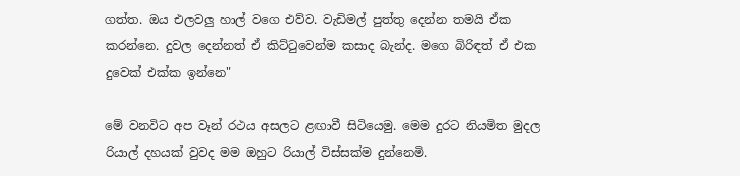ගත්ත. ඔය එලවලු හාල් වගෙ එව්ව. වැඩිමල් පුත්තු දෙන්න තමයි ඒක කරන්නෙ. දුවල දෙන්නත් ඒ කිට්ටුවෙන්ම කසාද බැන්ද. මගෙ බිරිඳත් ඒ එක දුවෙක් එක්ක ඉන්නෙ"

මේ වනවිට අප වෑන් රථය අසලට ළඟාවී සිටියෙමු. මෙම දුරට නියමිත මුදල රියාල් දහයක් වුවද මම ඔහුට රියාල් විස්සක්ම දුන්නෙමි.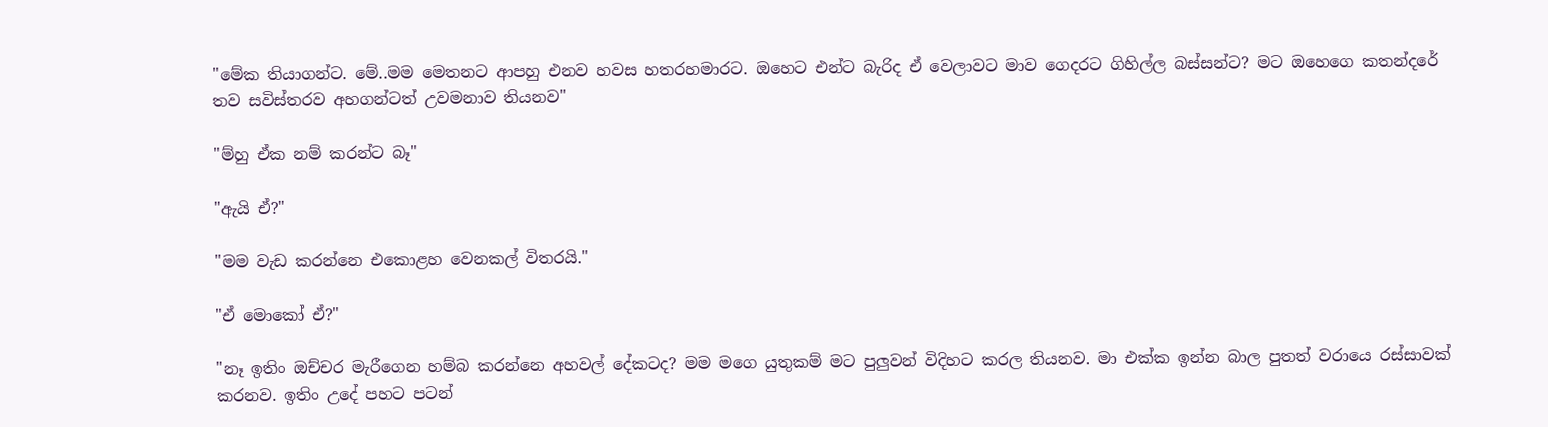"මේක තියාගන්ට. මේ..මම මෙතනට ආපහු එනව හවස හතරහමාරට. ඔහෙට එන්ට බැරිද ඒ වෙලාවට මාව ගෙදරට ගිහිල්ල බස්සන්ට? මට ඔහෙගෙ කතන්දරේ තව සවිස්තරව අහගන්ටත් උවමනාව තියනව"

"ම්හු ඒක නම් කරන්ට බෑ"

"ඇයි ඒ?"

"මම වැඩ කරන්නෙ එකොළහ වෙනකල් විතරයි."

"ඒ මොකෝ ඒ?"

"නෑ ඉතිං ඔච්චර මැරීගෙන හම්බ කරන්නෙ අහවල් දේකටද? මම මගෙ යුතුකම් මට පුලුවන් විදිහට කරල තියනව. මා එක්ක ඉන්න බාල පුතත් වරායෙ රස්සාවක් කරනව. ඉතිං උදේ පහට පටන්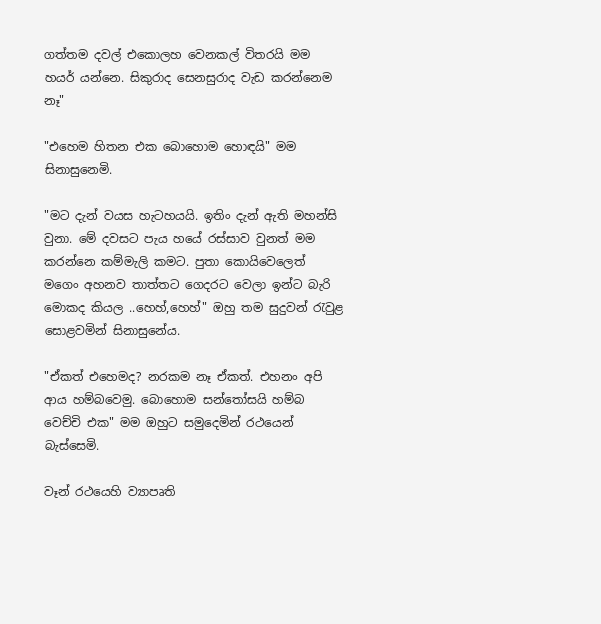ගත්තම දවල් එකොලහ වෙනකල් විතරයි මම හයර් යන්නෙ. සිකුරාද සෙනසුරාද වැඩ කරන්නෙම නෑ"

"එහෙම හිතන එක බොහොම හොඳයි" මම සිනාසුනෙමි.

"මට දැන් වයස හැටහයයි. ඉතිං දැන් ඇති මහන්සි වුනා. මේ දවසට පැය හයේ රස්සාව වුනත් මම කරන්නෙ කම්මැලි කමට. පුතා කොයිවෙලෙත් මගෙං අහනව තාත්තට ගෙදරට වෙලා ඉන්ට බැරි මොකද කියල ..හෙහ්,හෙහ්" ඔහු තම සුදුවන් රැවුළ සොළවමින් සිනාසුනේය.

"ඒකත් එහෙමද? නරකම නෑ ඒකත්. එහනං අපි ආය හම්බවෙමු. බොහොම සන්තෝසයි හම්බ වෙච්චි එක" මම ඔහුට සමුදෙමින් රථයෙන් බැස්සෙමි.

වෑන් රථයෙහි ව්‍යාපෘති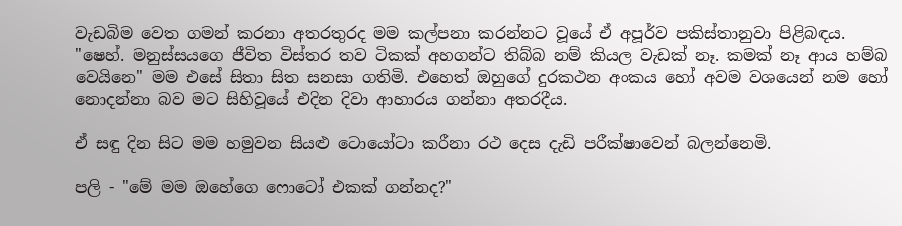වැඩබිම වෙත ගමන් කරනා අතරතුරද මම කල්පනා කරන්නට වූයේ ඒ අපූර්ව පකිස්තානුවා පිළිබඳය. "ෂෙහ්. මනුස්සයගෙ ජීවිත විස්තර තව ටිකක් අහගන්ට තිබ්බ නම් කියල වැඩක් නෑ. කමක් නෑ ආය හම්බ වෙයිනෙ" මම එසේ සිතා සිත සනසා ගතිමි. එහෙත් ඔහුගේ දුරකථන අංකය හෝ අවම වශයෙන් නම හෝ නොදන්නා බව මට සිහිවූයේ එදින දිවා ආහාරය ගන්නා අතරදීය.

ඒ සඳු දින සිට මම හමුවන සියළු ටොයෝටා කරීනා රථ දෙස දැඩි පරීක්ෂාවෙන් බලන්නෙමි.

පලි - "මේ මම ඔහේගෙ ෆොටෝ එකක් ගන්නද?"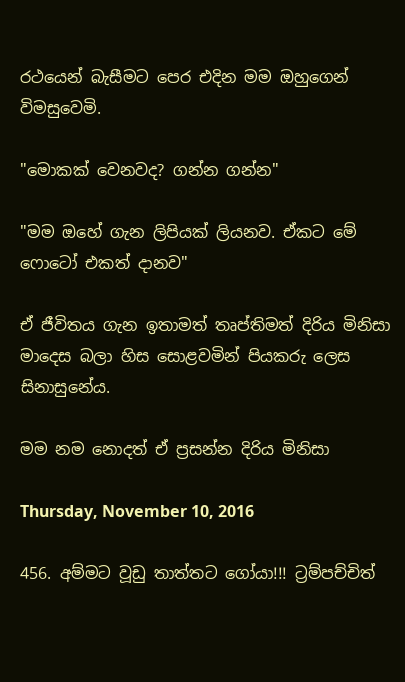රථයෙන් බැසීමට පෙර එදින මම ඔහුගෙන් විමසුවෙමි.

"මොකක් වෙනවද? ගන්න ගන්න"

"මම ඔහේ ගැන ලිපියක් ලියනව. ඒකට මේ ෆොටෝ එකත් දානව"

ඒ ජීවිතය ගැන ඉතාමත් තෘප්තිමත් දිරිය මිනිසා මාදෙස බලා හිස සොළවමින් පියකරු ලෙස සිනාසුනේය.

මම නම නොදත් ඒ ප්‍රසන්න දිරිය මිනිසා

Thursday, November 10, 2016

456. අම්මට වූඩු තාත්තට ගෝයා!!! ට්‍රම්පච්චිත්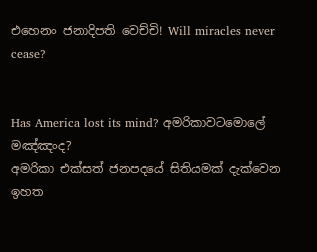එහෙනං ජනාදිපති වෙච්චි! Will miracles never cease?


Has America lost its mind? අමරිකාවටමොලේ මඤ්ඤංද?
අමරිකා එක්සත් ජනපදයේ සිතියමක් දැක්වෙන
ඉහත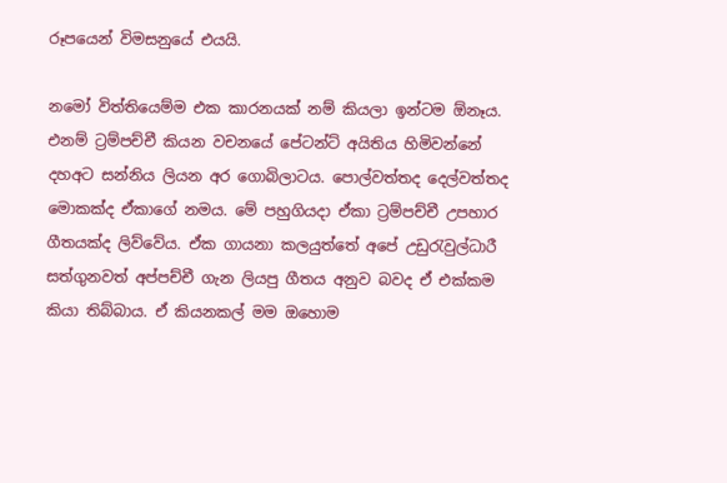රූපයෙන් විමසනුයේ එයයි.

නමෝ විත්තියෙම්ම එක කාරනයක් නම් කියලා ඉන්ටම ඕනෑය. එනම් ට්‍රම්පච්චී කියන වචනයේ පේටන්ට් අයිතිය හිමිවන්නේ දහඅට සන්නිය ලියන අර ගොබිලාටය. පොල්වත්තද දෙල්වත්තද මොකක්ද ඒකාගේ නමය. මේ පහුගියදා ඒකා ට්‍රම්පච්චී උපහාර ගීතයක්ද ලිව්වේය. ඒක ගායනා කලයුත්තේ අපේ උඩුරැවුල්ධාරී සත්ගුනවත් අප්පච්චී ගැන ලියපු ගීතය අනුව බවද ඒ එක්කම කියා තිබ්බාය. ඒ කියනකල් මම ඔහොම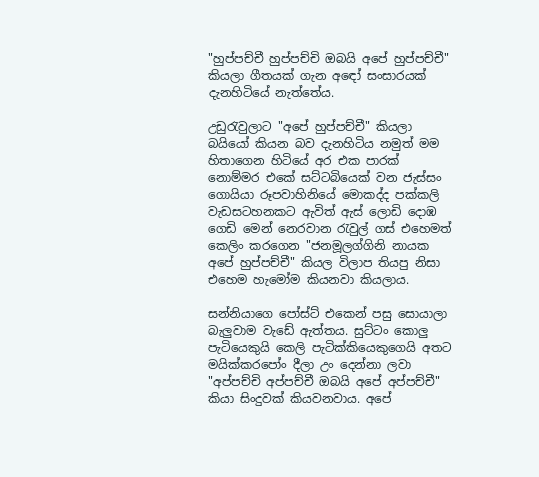"හුප්පච්චී හුප්පච්චි ඔබයි අපේ හුප්පච්චී" කියලා ගීතයක් ගැන අඳෝ සංසාරයක් දැනහිටියේ නැත්තේය.

උඩුරැවුලාට "අපේ හුප්පච්චී" කියලා බයියෝ කියන බව දැනහිටිය නමුත් මම හිතාගෙන හිටියේ අර එක පාරක් නොම්මර එකේ සට්ටබියෙක් වන ජැස්සං ගොයියා රූපවාහිනියේ මොකද්ද පක්කලි වැඩසටහනකට ඇවිත් ඇස් ලොඩි දොඹ ගෙඩි මෙන් නෙරවාන රැවුල් ගස් එහෙමත් කෙලිං කරගෙන "ජනමූලග්ගිනි නායක අපේ හුප්පච්චී" කියල විලාප තියපු නිසා එහෙම හැමෝම කියනවා කියලාය.

සන්නියාගෙ පෝස්ට් එකෙන් පසු සොයාලා බැලුවාම වැඩේ ඇත්තය. සුට්ටං කොලු පැටියෙකුයි කෙලි පැටික්කියෙකුගෙයි අතට මයික්කරපෝං දීලා උං දෙන්නා ලවා "අප්පච්චි අප්පච්චී ඔබයි අපේ අප්පච්චී" කියා සිංදුවක් කියවනවාය. අපේ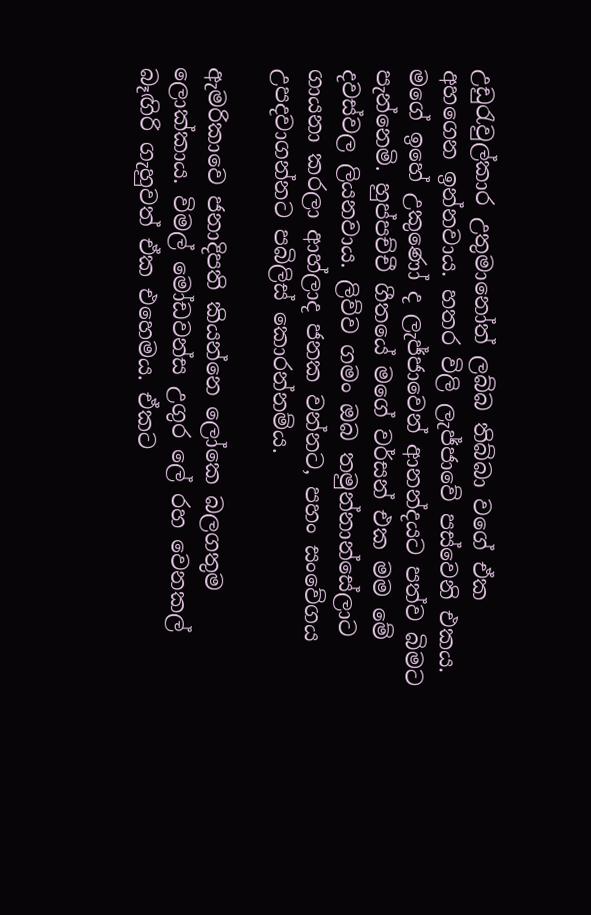උඩුරැවුල්කාර උතුමානෝත් ලබ්බ තිබ්බා වගේ ඒක අහගෙන ඉන්නවාය. හතර විලි ලැජ්ජාවේ පස්වෙනි එකය. මගේ ඉහේ උකුණෝ ද ලැජ්ජාවෙන් ආනන්දයට පත්ව බිමට පැන්නෙමි. හුප්පච්චී ගීතයේ මගේ වර්සන් එක මම මේ දවස්වල ලියනවාය. ලිව්ව ගමං ඔබ තමුන්නාන්සේලාට ගායනා කරලා ආහ්ලාද ජනක වන්නට, පහං සංවේගය උපදවාගන්නට පබිලිස් කොරන්නම්ය.

ඇමරිකාවෙ ජනාදිපති කියන්නෙ ලෝකෙ බලගතුම ලොක්කාය. විමල් මෝඩවන්ස උගුර ලේ රහ වෙනකල් බෑඟිරි ගැහුවත් ඒක එහෙමය. ඒකට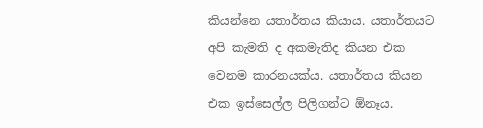කියන්නෙ යතාර්තය කියාය. යතාර්තයට අපි කැමති ද අකමැතිද කියන එක වෙනම කාරනයක්ය. යතාර්තය කියන එක ඉස්සෙල්ල පිලිගන්ට ඕනෑය.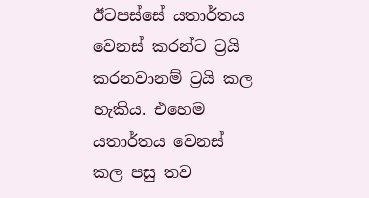ඊටපස්සේ යතාර්තය වෙනස් කරන්ට ට්‍රයි කරනවානම් ට්‍රයි කල හැකිය. එහෙම යතාර්තය වෙනස් කල පසු තව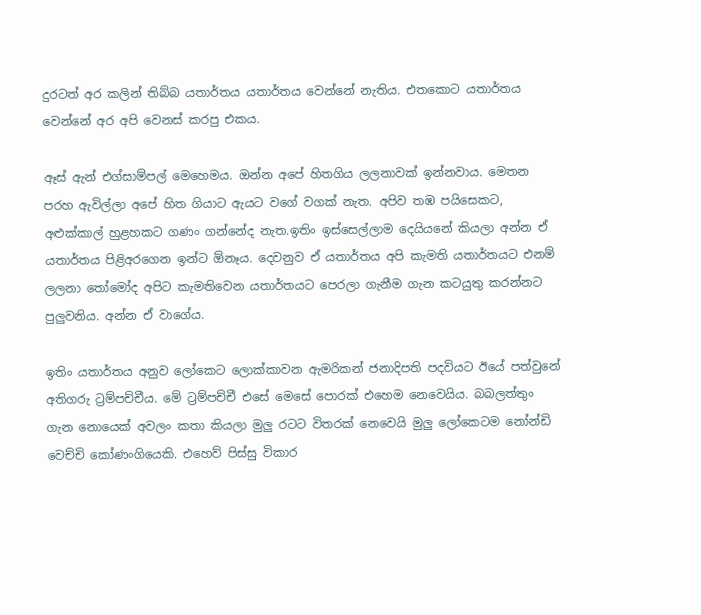දුරටත් අර කලින් තිබ්බ යතාර්තය යතාර්තය වෙන්නේ නැතිය. එතකොට යතාර්තය වෙන්නේ අර අපි වෙනස් කරපු එකය.

ඈස් ඇන් එග්සාම්පල් මෙහෙමය. ඔන්න අපේ හිතගිය ලලනාවක් ඉන්නවාය. මෙතන පරහ ඇවිල්ලා අපේ හිත ගියාට ඇයට වගේ වගක් නැත. අපිව තඹ පයිසෙකට, අළුක්කාල් හුළහකට ගණං ගන්නේද නැත.ඉතිං ඉස්සෙල්ලාම දෙයියනේ කියලා අන්න ඒ යතාර්තය පිළිඅරගෙන ඉන්ට ඕනෑය. දෙවනුව ඒ යතාර්තය අපි කැමති යතාර්තයට එනම් ලලනා තෝමෝද අපිට කැමතිවෙන යතාර්තයට පෙරලා ගැනීම ගැන කටයුතු කරන්නට පුලුවනිය. අන්න ඒ වාගේය.

ඉතිං යතාර්තය අනුව ලෝකෙට ලොක්කාවන ඇමරිකන් ජනාදිපති පදවියට ඊයේ පත්වුනේ අතිගරු ට්‍රම්පච්චීය. මේ ට්‍රම්පච්චී එසේ මෙසේ පොරක් එහෙම නෙවෙයිය. බබලත්තුං ගැන නොයෙක් අවලං කතා කියලා මුලු රටට විතරක් නෙවෙයි මුලු ලෝකෙටම නෝන්ඩි වෙච්චි කෝණංගියෙකි. එහෙව් පිස්සු විකාර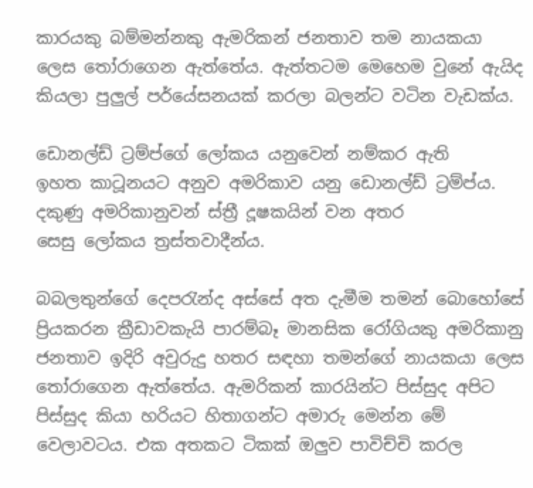කාරයකු බම්මන්නකු ඇමරිකන් ජනතාව තම නායකයා ලෙස තෝරාගෙන ඇත්තේය. ඇත්තටම මෙහෙම වුනේ ඇයිද කියලා පුලුල් පර්යේසනයක් කරලා බලන්ට වටින වැඩක්ය.

ඩොනල්ඩ් ට්‍රම්ප්ගේ ලෝකය යනුවෙන් නම්කර ඇති
ඉහත කාටූනයට අනුව අමරිකාව යනු ඩොනල්ඩ් ට්‍රම්ප්ය.
දකුණු අමරිකානුවන් ස්ත්‍රී දූෂකයින් වන අතර
සෙසු ලෝකය ත්‍රස්තවාදීන්ය.

බබලතුන්ගේ දෙපරැන්ද අස්සේ අත දැමීම තමන් බොහෝසේ ප්‍රියකරන ක්‍රීඩාවකැයි පාරම්බෑ මානසික රෝගියකු අමරිකානු ජනතාව ඉදිරි අවුරුදු හතර සඳහා තමන්ගේ නායකයා ලෙස තෝරාගෙන ඇත්තේය. ඇමරිකන් කාරයින්ට පිස්සුද අපිට පිස්සුද කියා හරියට හිතාගන්ට අමාරු මෙන්න මේ වෙලාවටය. එක අතකට ටිකක් ඔලුව පාවිච්චි කරල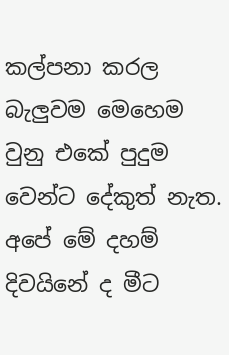කල්පනා කරල බැලුවම මෙහෙම වුනු එකේ පුදුම වෙන්ට දේකුත් නැත. අපේ මේ දහම් දිවයිනේ ද මීට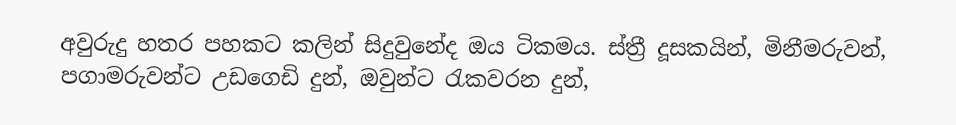අවුරුදු හතර පහකට කලින් සිදුවුනේද ඔය ටිකමය. ස්ත්‍රී දූසකයින්, මිනීමරුවන්, පගාමරුවන්ට උඩගෙඩි දුන්, ඔවුන්ට රැකවරන දුන්,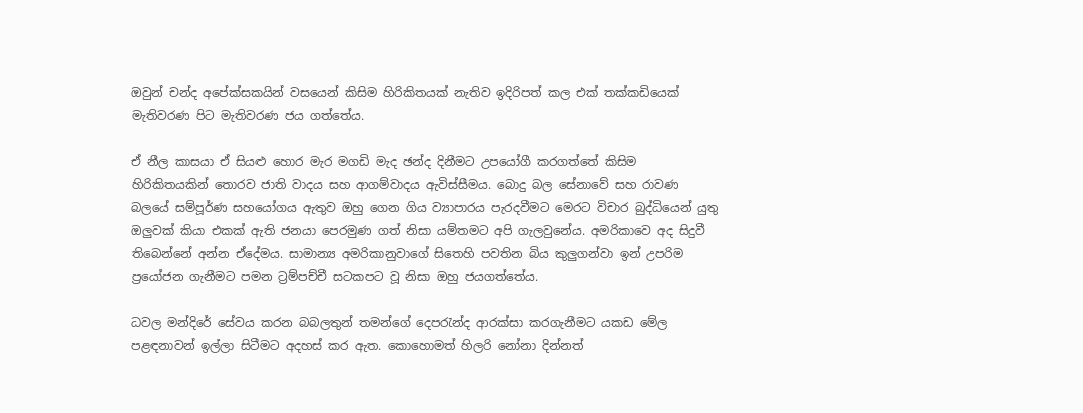ඔවුන් චන්ද අපේක්සකයින් වසයෙන් කිසිම හිරිකිතයක් නැතිව ඉදිරිපත් කල එක් තක්කඩියෙක් මැතිවරණ පිට මැතිවරණ ජය ගත්තේය.

ඒ නීල කාසයා ඒ සියළු හොර මැර මගඩි මැද ඡන්ද දිනීමට උපයෝගී කරගත්තේ කිසිම හිරිකිතයකින් තොරව ජාති වාදය සහ ආගම්වාදය ඇවිස්සීමය. බොදු බල සේනාවේ සහ රාවණ බලයේ සම්පූර්ණ සහයෝගය ඇතුව ඔහු ගෙන ගිය ව්‍යාපාරය පැරදවීමට මෙරට විචාර බුද්ධියෙන් යුතු ඔලුවක් කියා එකක් ඇති ජනයා පෙරමුණ ගත් නිසා යම්තමට අපි ගැලවුනේය. අමරිකාවෙ අද සිදුවී තිබෙන්නේ අන්න ඒදේමය. සාමාන්‍ය අමරිකානුවාගේ සිතෙහි පවතින බිය කුලුගන්වා ඉන් උපරිම ප්‍රයෝජන ගැනීමට පමන ට්‍රම්පච්චී සටකපට වූ නිසා ඔහු ජයගත්තේය.

ධවල මන්දිරේ සේවය කරන බබලතුන් තමන්ගේ දෙපරැන්ද ආරක්සා කරගැනීමට යකඩ මේල පළඳනාවන් ඉල්ලා සිටීමට අදහස් කර ඇත. කොහොමත් හිලරි නෝනා දින්නත්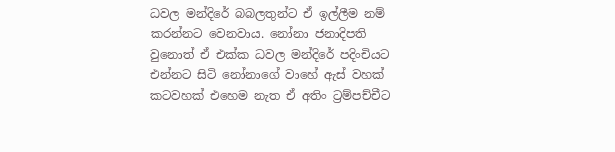ධවල මන්දිරේ බබලතුන්ට ඒ ඉල්ලීම නම් කරන්නට වෙනවාය. නෝනා ජනාදිපති වුනොත් ඒ එක්ක ධවල මන්දිරේ පදිංචියට එන්නට සිටි නෝනාගේ වාහේ ඇස් වහක් කටවහක් එහෙම නැත ඒ අතිං ට්‍රම්පච්චීට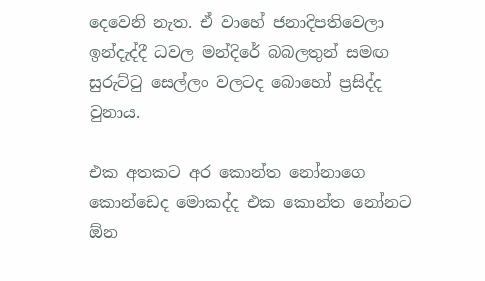දෙවෙනි නැත. ඒ වාහේ ජනාදිපතිවෙලා ඉන්දැද්දී ධවල මන්දිරේ බබලතුන් සමඟ සුරුට්ටු සෙල්ලං වලටද බොහෝ ප්‍රසිද්ද වුනාය.

එක අතකට අර කොන්ත නෝනාගෙ කොන්ඩෙද මොකද්ද එක කොන්ත නෝනට ඕන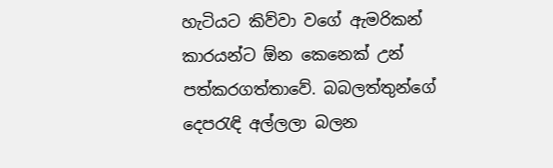හැටියට කිව්වා වගේ ඇමරිකන් කාරයන්ට ඕන කෙනෙක් උන් පත්කරගත්තාවේ. බබලත්තුන්ගේ දෙපරැඳි අල්ලලා බලන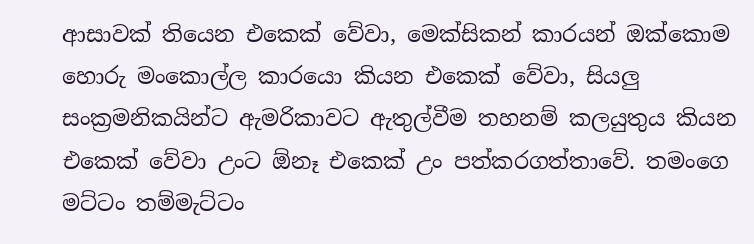ආසාවක් තියෙන එකෙක් වේවා, මෙක්සිකන් කාරයන් ඔක්කොම හොරු මංකොල්ල කාරයො කියන එකෙක් වේවා, සියලු සංක්‍රමනිකයින්ට ඇමරිකාවට ඇතුල්වීම තහනම් කලයුතුය කියන එකෙක් වේවා උංට ඕනෑ එකෙක් උං පත්කරගත්තාවේ. තමංගෙ මට්ටං තම්මැට්ටං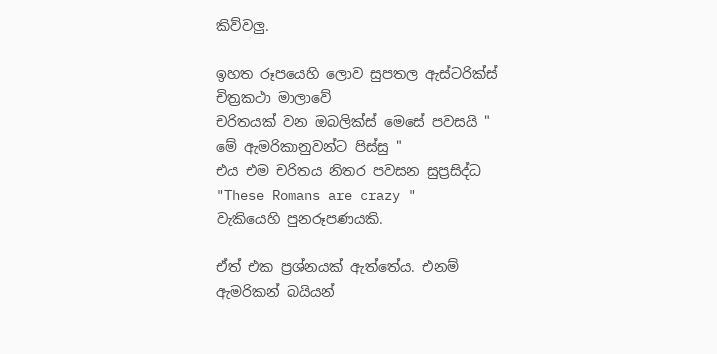කිව්වලු.

ඉහත රූපයෙහි ලොව සුපතල ඇස්ටරික්ස් චිත්‍රකථා මාලාවේ
චරිතයක් වන ඔබලික්ස් මෙසේ පවසයි " මේ ඇමරිකානුවන්ට පිස්සු "
එය එම චරිතය නිතර පවසන සුප්‍රසිද්ධ "These Romans are crazy "
වැකියෙහි පුනරූපණයකි.

ඒත් එක ප්‍රශ්නයක් ඇත්තේය. එනම් ඇමරිකන් බයියන්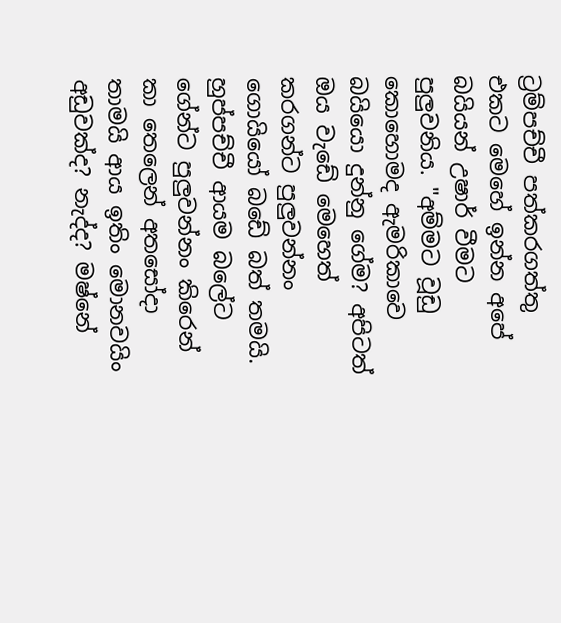ට්‍රම්පච්චී පත්කරගත්තු එකට මෙහේ ඉන්න අපේ බයියන් උෂාර් වීමට පුලුවනිය. "අම්මට වූඩු කොහොමද ඇමරිකාවෙ බයියො දුන්නු ගේම? අපිටත් ඔය වැඩේ මෙහෙත් කරගන්ට පුලුවන්නං ගොයියෝ බඩේ බත් තමයි. හුප්පච්චී ආයම බලේට ගේන්ට පුලුවන්නං කිරෙන් කා තෙලෙන් අතසෝදා තාමයි ආය ඉතිං මොනවයිං අඩුවක්ද? නැද්ද? මෂ්නේ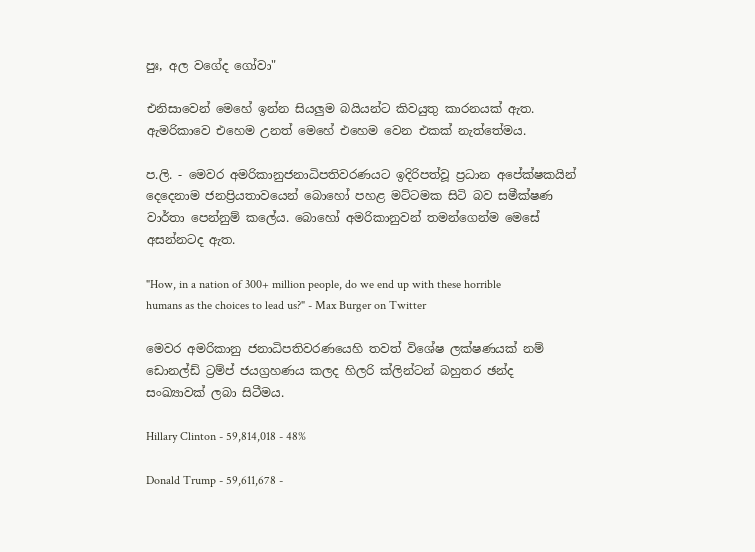පුඃ, අල වගේද ගෝවා"

එනිසාවෙන් මෙහේ ඉන්න සියලුම බයියන්ට කිවයුතු කාරනයක් ඇත. ඇමරිකාවෙ එහෙම උනත් මෙහේ එහෙම වෙන එකක් නැත්තේමය.

ප.ලි. - මෙවර අමරිකානුජනාධිපතිවරණයට ඉදිරිපත්වූ ප්‍රධාන අපේක්ෂකයින් දෙදෙනාම ජනප්‍රියතාවයෙන් බොහෝ පහළ මට්ටමක සිටි බව සමීක්ෂණ වාර්තා පෙන්නුම් කලේය. බොහෝ අමරිකානුවන් තමන්ගෙන්ම මෙසේ අසන්නටද ඇත.

"How, in a nation of 300+ million people, do we end up with these horrible humans as the choices to lead us?" - Max Burger on Twitter

මෙවර අමරිකානු ජනාධිපතිවරණයෙහි තවත් විශේෂ ලක්ෂණයක් නම් ඩොනල්ඩ් ට්‍රම්ප් ජයග්‍රහණය කලද හිලරි ක්ලින්ටන් බහුතර ඡන්ද සංඛ්‍යාවක් ලබා සිටීමය.

Hillary Clinton - 59,814,018 - 48%

Donald Trump - 59,611,678 -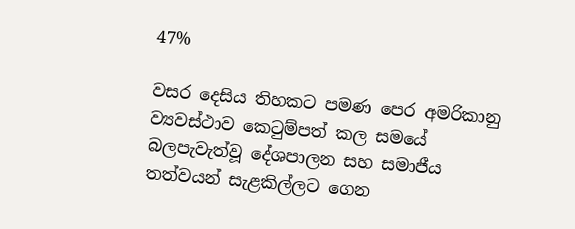47%

වසර දෙසිය තිහකට පමණ පෙර අමරිකානු ව්‍යවස්ථාව කෙටුම්පත් කල සමයේ බලපැවැත්වූ දේශපාලන සහ සමාජීය තත්වයන් සැළකිල්ලට ගෙන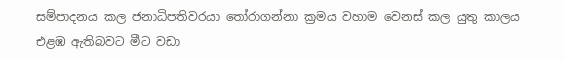සම්පාදනය කල ජනාධිපතිවරයා තෝරාගන්නා ක්‍රමය වහාම වෙනස් කල යුතු කාලය එළඹ ඇතිබවට මීට වඩා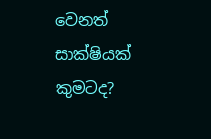වෙනත් සාක්ෂියක් කුමටද?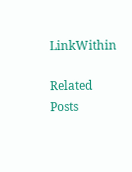LinkWithin

Related Posts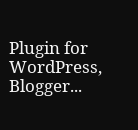Plugin for WordPress, Blogger...